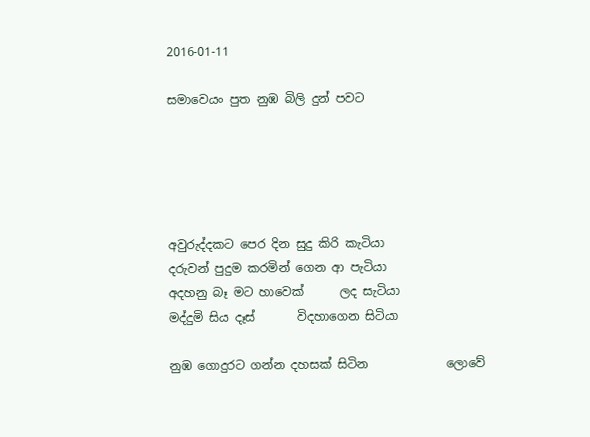2016-01-11

සමාවෙයං පුත නුඹ බිලි දුන් පවට





අවුරුද්දකට පෙර දින සුදු කිරි කැටියා
දරුවන් පුදුම කරමින් ගෙන ආ පැටියා
අදහනු බෑ මට හාවෙක්      ලද සැටියා
මද්දුමි සිය දෑස්       විදහාගෙන සිටියා

නුඹ ගොදුරට ගන්න දහසක් සිටින             ලොවේ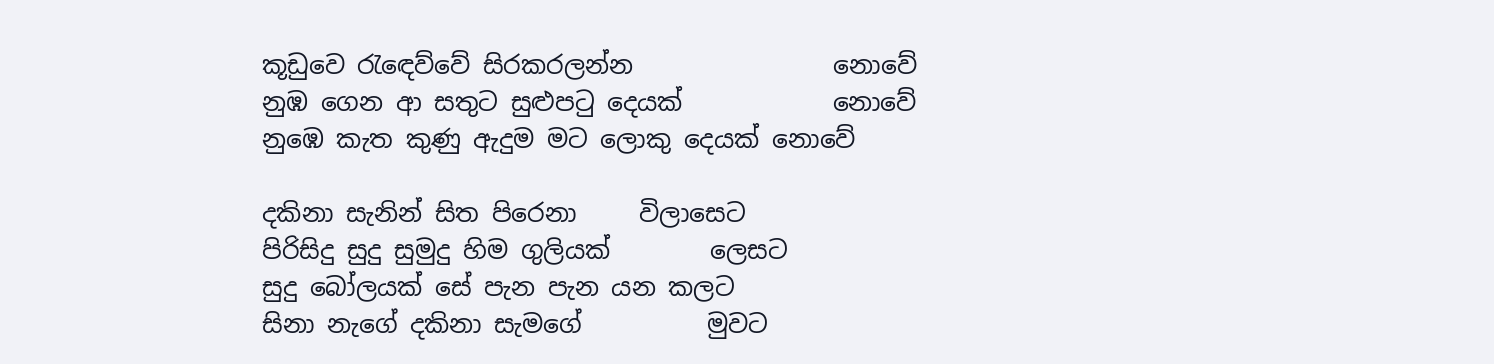කූඩුවෙ රැඳෙව්වේ සිරකරලන්න                නොවේ
නුඹ ගෙන ආ සතුට සුළුපටු දෙයක්            නොවේ
නුඹෙ කැත කුණු ඇදුම මට ලොකු දෙයක් නොවේ

දකිනා සැනින් සිත පිරෙනා     විලාසෙට
පිරිසිදු සුදු සුමුදු හිම ගුලියක්        ලෙසට
සුදු බෝලයක් සේ පැන පැන යන කලට
සිනා නැගේ දකිනා සැමගේ          මුවට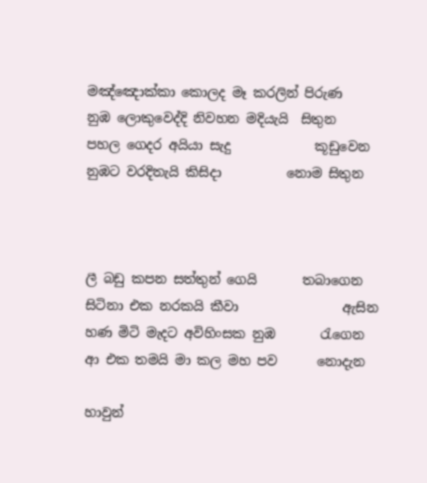මඤ්ඤොක්කා කොලද මෑ කරලින් පිරුණ
නුඹ ලොකුවෙද්දි නිවහන මදියැයි  සිතුන
පහල ගෙදර අයියා සැදු             කූඩුවෙන
නුඹට වරදිතැයි කිසිදා          නොම සිතුන



ලී බඩු කපන සත්තුන් ගෙයි       තබාගෙන
සිටිනා එක නරකයි කීවා                ඇසින
හණ මිටි මැදට අවිහිංසක නුඹ       රැගෙන
ආ එක තමයි මා කල මහ පව      නොදැන

හාවුන්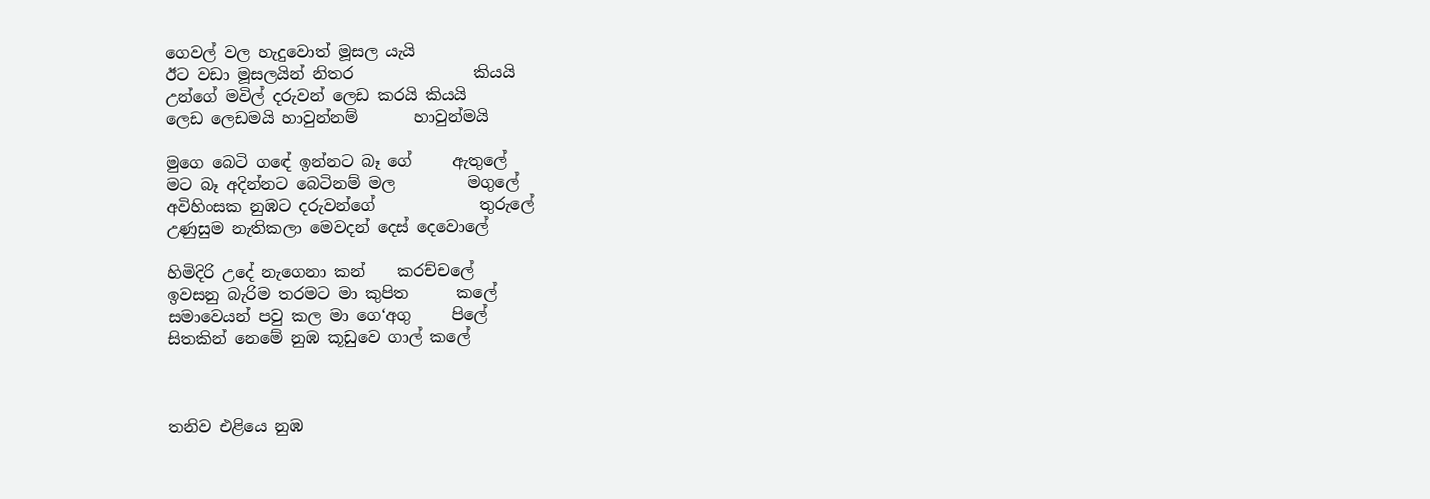ගෙවල් වල හැදුවොත් මූසල යැයි
ඊට වඩා මූසලයින් නිතර               කියයි
උන්ගේ මවිල් දරුවන් ලෙඩ කරයි කියයි
ලෙඩ ලෙඩමයි හාවුන්නම්       හාවුන්මයි

මුගෙ බෙටි ගඳේ ඉන්නට බෑ ගේ     ඇතුලේ
මට බෑ අදින්නට බෙටිනම් මල         මගුලේ
අවිහිංසක නුඹට දරුවන්ගේ             තුරුලේ
උණුසුම නැතිකලා මෙවදන් දෙස් දෙවොලේ

හිමිදිරි උදේ නැගෙනා කන්    කරච්චලේ
ඉවසනු බැරිම තරමට මා කුපිත      කලේ
සමාවෙයන් පවු කල මා ගෙ‘අගු     පිලේ
සිතකින් නෙමේ නුඹ කූඩුවෙ ගාල් කලේ



තනිව එළියෙ නුඹ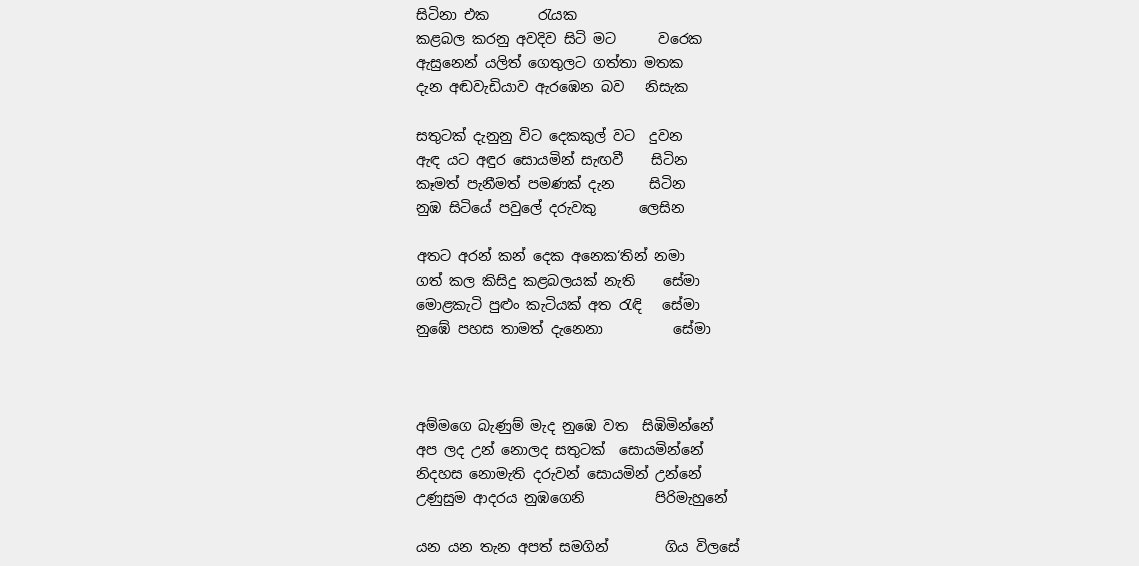සිටිනා එක       රැයක
කළබල කරනු අවදිව සිටි මට      වරෙක
ඇසුනෙන් යලිත් ගෙතුලට ගත්තා මතක
දැන අඬවැඩියාව ඇරඹෙන බව   නිසැක

සතුටක් දැනුනු විට දෙකකුල් වට  දුවන
ඇඳ යට අඳුර සොයමින් සැඟවී    සිටින
කෑමත් පැනීමත් පමණක් දැන     සිටින
නුඹ සිටියේ පවුලේ දරුවකු      ලෙසින

අතට අරන් කන් දෙක අනෙක‘තින් නමා
ගත් කල කිසිදු කළබලයක් නැති    සේමා
මොළකැටි පුළුං කැටියක් අත රැඳි   සේමා
නුඹේ පහස තාමත් දැනෙනා          සේමා



අම්මගෙ බැණුම් මැද නුඹෙ වත  සිඹිමින්නේ
අප ලද උන් නොලද සතුටක්  සොයමින්නේ
නිදහස නොමැති දරුවන් සොයමින් උන්නේ
උණුසුම ආදරය නුඹගෙනි          පිරිමැහුනේ

යන යන තැන අපත් සමගින්        ගිය විලසේ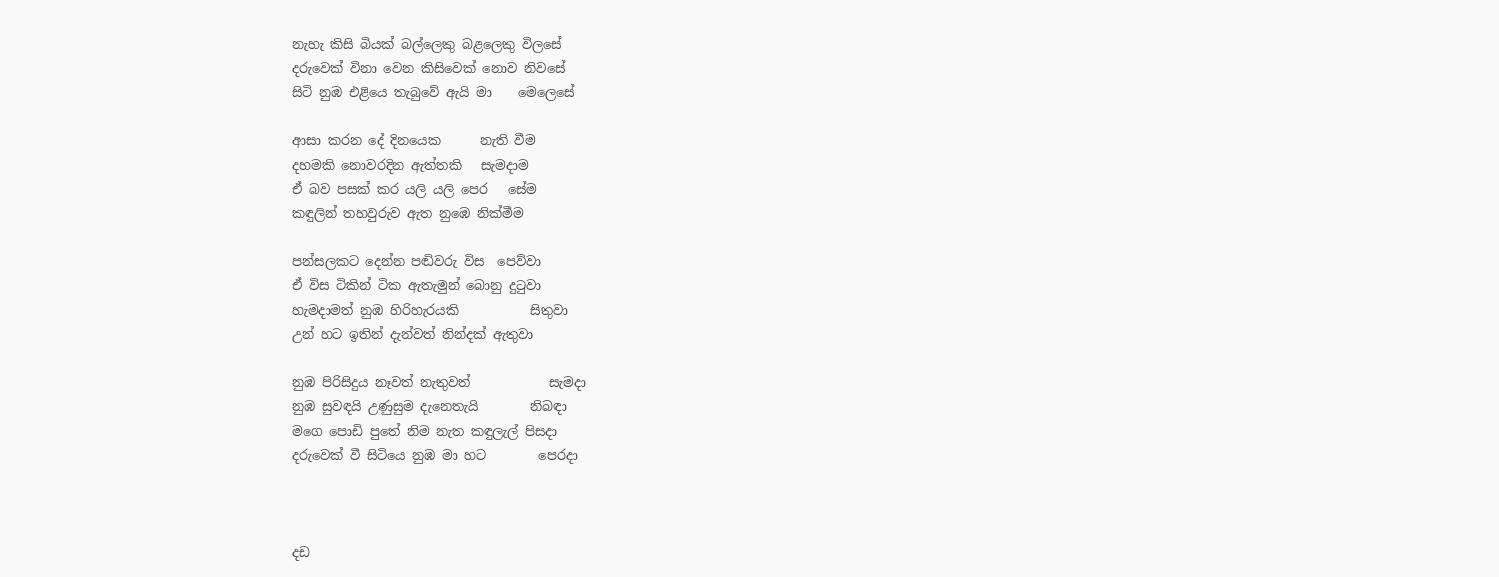නැහැ කිසි බියක් බල්ලෙකු බළලෙකු විලසේ
දරුවෙක් විනා වෙන කිසිවෙක් නොව නිවසේ
සිටි නුඹ එළියෙ තැබුවේ ඇයි මා    මෙලෙසේ

ආසා කරන දේ දිනයෙක      නැති වීම
දහමකි නොවරදින ඇත්තකි   සැමදාම
ඒ බව පසක් කර යලි යලි පෙර   සේම
කඳුලින් තහවුරුව ඇත නුඹෙ නික්මීම

පන්සලකට දෙන්න පඬිවරු විස  පෙව්වා
ඒ විස ටිකින් ටික ඇතැමුන් බොනු දුටුවා
හැමදාමත් නුඹ හිරිහැරයකි           සිතුවා
උන් හට ඉතින් දැන්වත් නින්දක් ඇතුවා

නුඹ පිරිසිදුය නෑවත් නැතුවත්            සැමදා
නුඹ සුවඳයි උණුසුම දැනෙතැයි        නිබඳා
මගෙ පොඩි පුතේ නිම නැත කඳුලැල් පිසදා
දරුවෙක් වී සිටියෙ නුඹ මා හට        පෙරදා



දඩ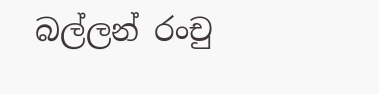බල්ලන් රංචු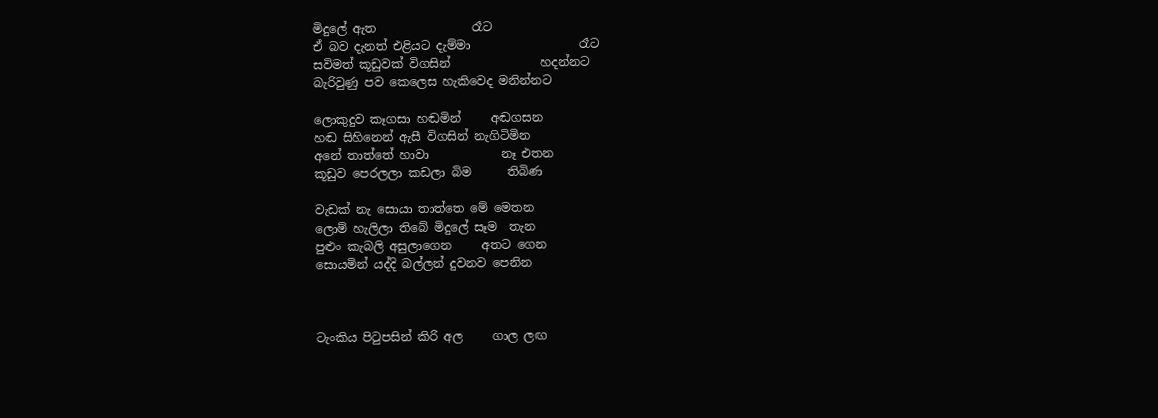මිදුලේ ඇත                රෑට
ඒ බව දැනත් එළියට දැම්මා                  රෑට
සවිමත් කූඩුවක් විගසින්               හදන්නට
බැරිවුණු පව කෙලෙස හැකිවෙද මනින්නට

ලොකුදුව කෑගසා හඬමින්     අඬගසන
හඬ සිහිනෙන් ඇසී විගසින් නැගිටිමින
අනේ තාත්තේ හාවා            නෑ එතන
කූඩුව පෙරලලා කඩලා බිම      තිබිණ

වැඩක් නැ සොයා තාත්තෙ මේ මෙතන
ලොම් හැලිලා තිබේ මිදුලේ සෑම  තැන
පුළුං කැබලි අසුලාගෙන     අතට ගෙන
සොයමින් යද්දි බල්ලන් දුවනව පෙනින



ටැංකිය පිටුපසින් කිරි අල     ගාල ලඟ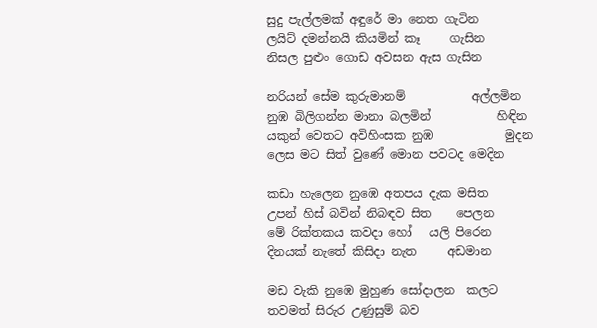සුදු පැල්ලමක් අඳුරේ මා නෙත ගැටින
ලයිට් දමන්නයි කියමින් කෑ     ගැසින
නිසල පුළුං ගොඩ අවසන ඇස ගැසින

නරියන් සේම කුරුමානම්           අල්ලමින
නුඹ බිලිගන්න මානා බලමින්           හිඳින
යකුන් වෙතට අවිහිංසක නුඹ            මුදන
ලෙස මට සිත් වුණේ මොන පවටද මෙදින

කඩා හැලෙන නුඹෙ අතපය දැක මසිත
උපන් හිස් බවින් නිබඳව සිත    පෙලන
මේ රික්තකය කවදා හෝ   යලි පිරෙන
දිනයක් නැතේ කිසිදා නැත     අඩමාන

මඩ වැකි නුඹෙ මුහුණ සෝදාලන  කලට
තවමත් සිරුර උණුසුම් බව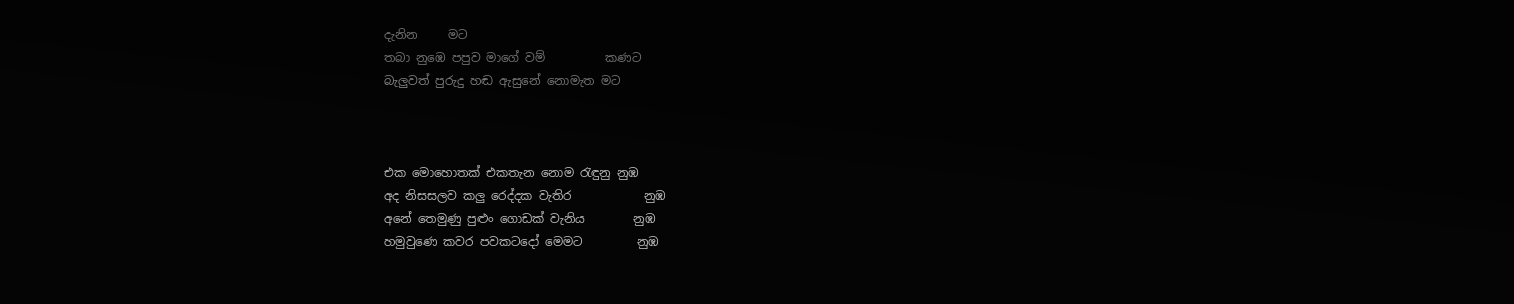දැනින     මට
තබා නුඹෙ පපුව මාගේ වම්          කණට
බැලුවත් පුරුදු හඬ ඇසුනේ නොමැත මට



එක මොහොතක් එකතැන නොම රැඳුනු නුඹ
අද නිසසලව කලු රෙද්දක වැතිර            නුඹ
අනේ තෙමුණු පුළුං ගොඩක් වැනිය        නුඹ
හමුවුණෙ කවර පවකටදෝ මෙමට         නුඹ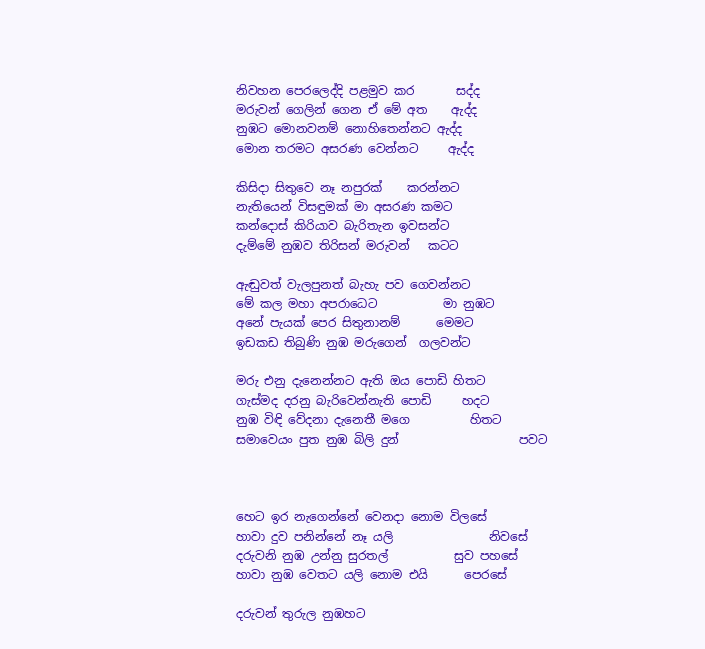නිවහන පෙරලෙද්දි පළමුව කර       සද්ද
මරුවන් ගෙලින් ගෙන ඒ මේ අත    ඇද්ද
නුඹට මොනවනම් නොහිතෙන්නට ඇද්ද
මොන තරමට අසරණ වෙන්නට     ඇද්ද

කිසිදා සිතුවෙ නෑ නපුරක්    කරන්නට
නැතියෙන් විසඳුමක් මා අසරණ කමට
කන්දොස් කිරියාව බැරිතැන ඉවසන්ට
දැම්මේ නුඹව තිරිසන් මරුවන්   කටට

ඇඬුවත් වැලපුනත් බැහැ පව ගෙවන්නට
මේ කල මහා අපරාධෙට           මා නුඹට
අනේ පැයක් පෙර සිතුනානම්      මෙමට
ඉඩකඩ තිබුණි නුඹ මරුගෙන්  ගලවන්ට

මරු එනු දැනෙන්නට ඇති ඔය පොඩි හිතට
ගැස්මද දරනු බැරිවෙන්නැති පොඩි     හදට
නුඹ විඳි වේදනා දැනෙතී මගෙ          හිතට
සමාවෙයං පුත නුඹ බිලි දුන්                    පවට



හෙට ඉර නැගෙන්නේ වෙනදා නොම විලසේ
හාවා දුව පනින්නේ නෑ යලි                නිවසේ
දරුවනි නුඹ උන්නු සුරතල්           සුව පහසේ
හාවා නුඹ වෙතට යලි නොම එයි      පෙරසේ

දරුවන් තුරුල නුඹහට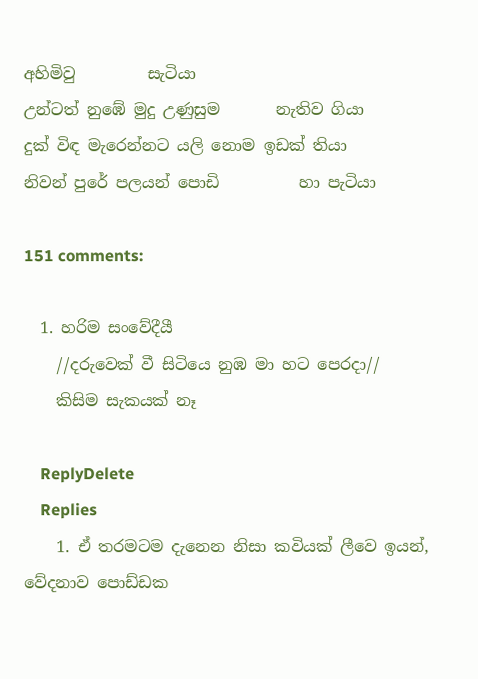අහිමිවු         සැටියා
උන්ටත් නුඹේ මුදු උණුසුම       නැතිව ගියා
දුක් විඳ මැරෙන්නට යලි නොම ඉඩක් තියා
නිවන් පුරේ පලයන් පොඩි          හා පැටියා

151 comments:

  1. හරිම සංවේදීයී
    //දරුවෙක් වී සිටියෙ නුඹ මා හට පෙරදා//
    කිසිම සැකයක් නෑ

    ReplyDelete
    Replies
    1. ඒ තරමටම දැනෙන නිසා කවියක් ලීවෙ ඉයන්, වේදනාව පොඩ්ඩක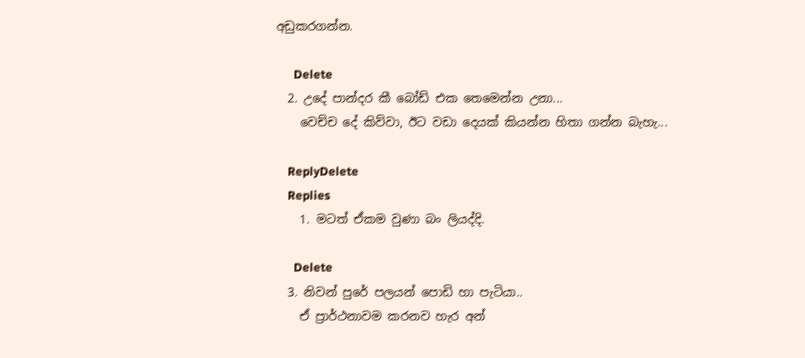අඩුකරගන්න.

      Delete
  2. උදේ පාන්දර කී බෝඩ් එක තෙමෙන්න උනා...
    වෙච්ච දේ කිව්වා, ඊට වඩා දෙයක් කියන්න හිතා ගන්න බැහැ...

    ReplyDelete
    Replies
    1. මටත් ඒකම වුණා බං ලියද්දි.

      Delete
  3. නිවන් පුරේ පලයන් පොඩි හා පැටියා..
    ඒ ප්‍රාර්ථනාවම කරනව හැර අන්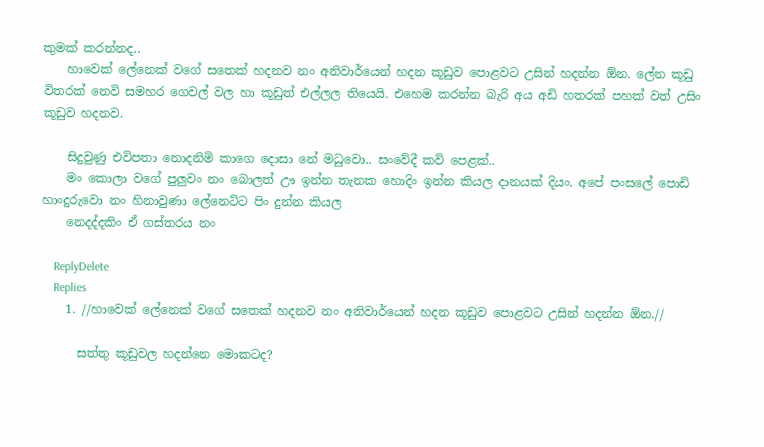කුමක් කරන්නද..
    හාවෙක් ලේනෙක් වගේ සතෙක් හදනව නං අනිවාර්යෙන් හදන කූඩුව පොළවට උසින් හදන්න ඕන. ලේන කූඩු විතරක් නෙවි සමහර ගෙවල් වල හා කූඩුත් එල්ලල තියෙයි. එහෙම කරන්න බැරි අය අඩි හතරක් පහක් වත් උසිං කූඩුව හදනව.

    සිදුවුණු එවිපතා නොදනිමි කාගෙ දොසා නේ මධුවො.. සංවේදී කවි පෙළක්..
    මං කොලා වගේ පුලුවං නං බොලත් ඌ ඉන්න තැනක හොදිං ඉන්න කියල දානයක් දියං. අපේ පංසලේ පොඩි හාංදුරුවො නං හිනාවුණා ලේනෙට්ට පිං දුන්න කියල
    නෙදද්දකිං ඒ ගස්තරය නං

    ReplyDelete
    Replies
    1. //හාවෙක් ලේනෙක් වගේ සතෙක් හදනව නං අනිවාර්යෙන් හදන කූඩුව පොළවට උසින් හදන්න ඕන.//

      සත්තු කූඩුවල හදන්නෙ මොකටද?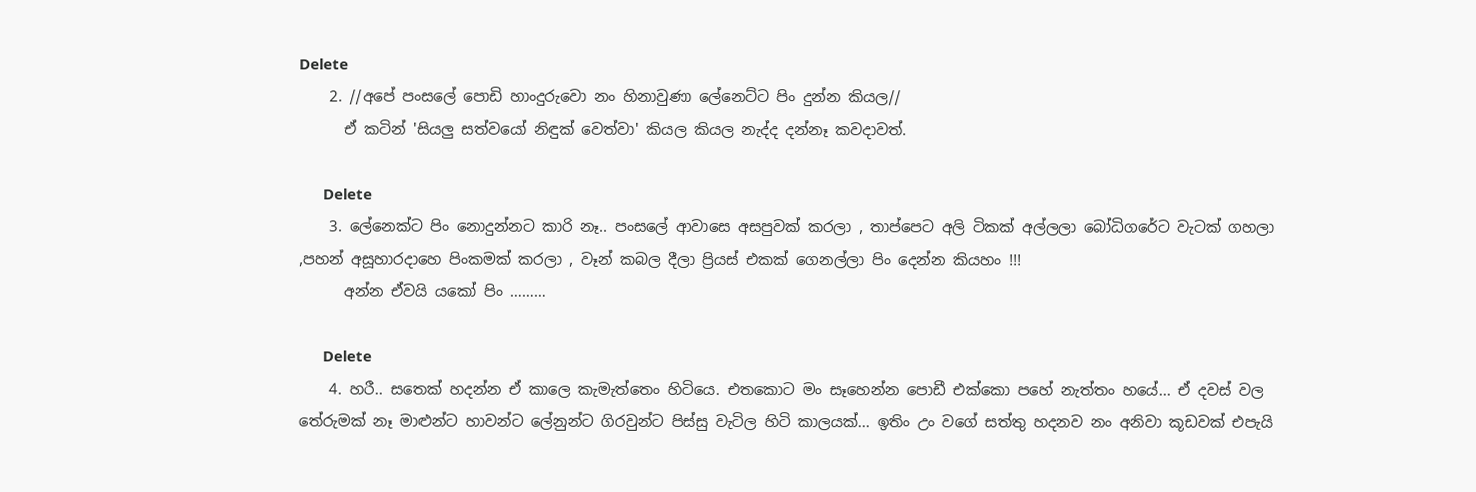Delete
    2. //අපේ පංසලේ පොඩි හාංදුරුවො නං හිනාවුණා ලේනෙට්ට පිං දුන්න කියල//
      ඒ කටින් 'සියලු සත්වයෝ නිඳුක් වෙත්වා' කියල කියල නැද්ද දන්නෑ කවදාවත්.

      Delete
    3. ලේනෙක්‍ට පිං නොදුන්නට කාරි නෑ.. පංසලේ ආවාසෙ අසපුවක් කරලා , තාප්පෙට අලි ටිකක් අල්ලලා බෝධිගරේට වැටක් ගහලා ,පහන් අසූහාරදාහෙ පිංකමක් කරලා , වෑන් කබල දීලා ප්‍රියස් එකක් ගෙනල්ලා පිං දෙන්න කියහං !!!
      අන්න ඒවයි යකෝ පිං ………

      Delete
    4. හරී.. සතෙක් හදන්න ඒ කාලෙ කැමැත්තෙං හිටියෙ. එතකොට මං සෑහෙන්න පොඩී එක්කො පහේ නැත්තං හයේ... ඒ දවස් වල තේරුමක් නෑ මාළුන්ට හාවන්ට ලේනුන්ට ගිරවුන්ට පිස්සු වැටිල හිටි කාලයක්... ඉතිං උං වගේ සත්තු හදනව නං අනිවා කූඩවක් එපැයි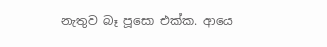නැතුව බෑ පූසො එක්ක. ආයෙ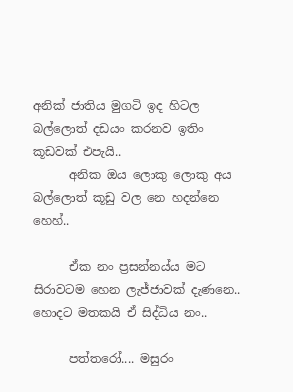අනික් ජාතිය මුගටි ඉද හිටල බල්ලොත් දඩයං කරනව ඉතිං කූඩවක් එපැයි..
      අනික ඔය ලොකු ලොකු අය බල්ලොත් කූඩු වල නෙ හදන්නෙ හෙහ්..

      ඒක නං ප්‍රසන්නය්ය මට සිරාවටම හෙන ලැජ්ජාවක් දැණනෙ.. හොදට මතකයි ඒ සිද්ධිය නං..

      පත්තරෝ.... මසුරං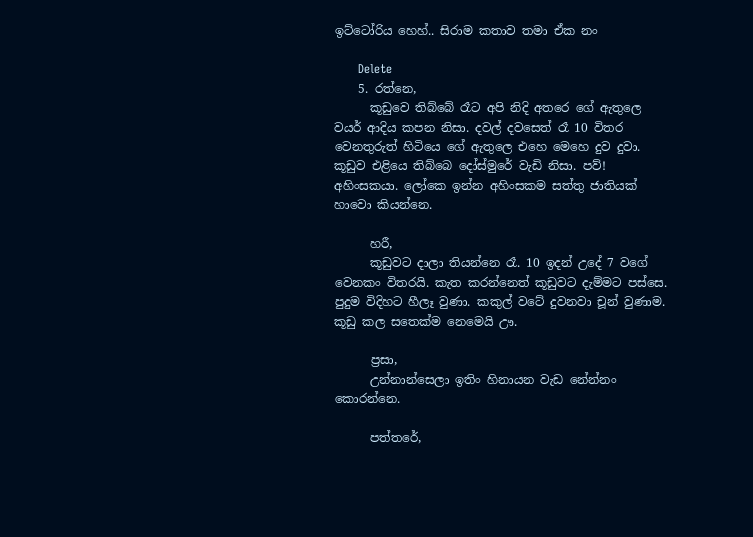ඉට්ටෝරිය හෙහ්.. සිරාම කතාව තමා ඒක නං

      Delete
    5. රත්නෙ,
      කූඩුවෙ තිබ්බේ රෑට අපි නිදි අතරෙ ගේ ඇතුලෙ වයර් ආදිය කපන නිසා. දවල් දවසෙත් රෑ 10 විතර වෙනතුරුත් හිටියෙ ගේ ඇතුලෙ එහෙ මෙහෙ දුව දුවා. කූඩුව එළියෙ තිබ්බෙ දෝස්මුරේ වැඩි නිසා. පව්! අහිංසකයා. ලෝකෙ ඉන්න අහිංසකම සත්තු ජාතියක් හාවො කියන්නෙ.

      හරී,
      කූඩුවට දාලා තියන්නෙ රෑ. 10 ඉදන් උදේ 7 වගේ වෙනකං විතරයි. කැත කරන්නෙත් කූඩුවට දැම්මට පස්සෙ. පුදුම විදිහට හීලෑ වුණා. කකුල් වටේ දුවනවා චූන් වුණාම. කූඩු කල සතෙක්ම නෙමෙයි ඌ.

      ප්‍රසා,
      උන්නාන්සෙලා ඉතිං හිනායන වැඩ නේන්නං කොරන්නෙ.

      පත්තරේ,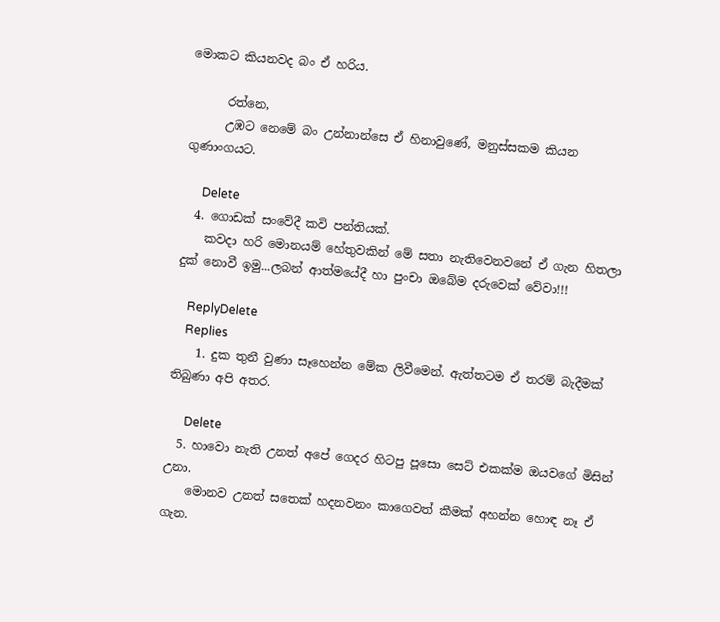මොකට කියනවද බං ඒ හරිය.

      රත්නෙ,
      උඹට නෙමේ බං උන්නාන්සෙ ඒ හිනාවුණේ, මනුස්සකම කියන ගුණාංගයට.

      Delete
  4. ගොඩක් සංවේදී කවි පන්තියක්.
    කවදා හරි මොනයම් හේතුවකින් මේ සතා නැතිවෙනවනේ ඒ ගැන හිතලා දුක් නොවී ඉමු...ලබන් ආත්මයේදී හා පුංචා ඔබේම දරුවෙක් වේවා!!!

    ReplyDelete
    Replies
    1. දුක තුනී වුණා සෑහෙන්න මේක ලිවීමෙන්. ඇත්තටම ඒ තරම් බැදීමක් තිබුණා අපි අතර.

      Delete
  5. හාවො නැති උනත් අපේ ගෙදර හිටපු පූසො සෙට් එකක්ම ඔයවගේ මිසින් උනා.
    මොනව උනත් සතෙක් හදනවනං කාගෙවත් කීමක් අහන්න හොඳ නෑ ඒ ගැන.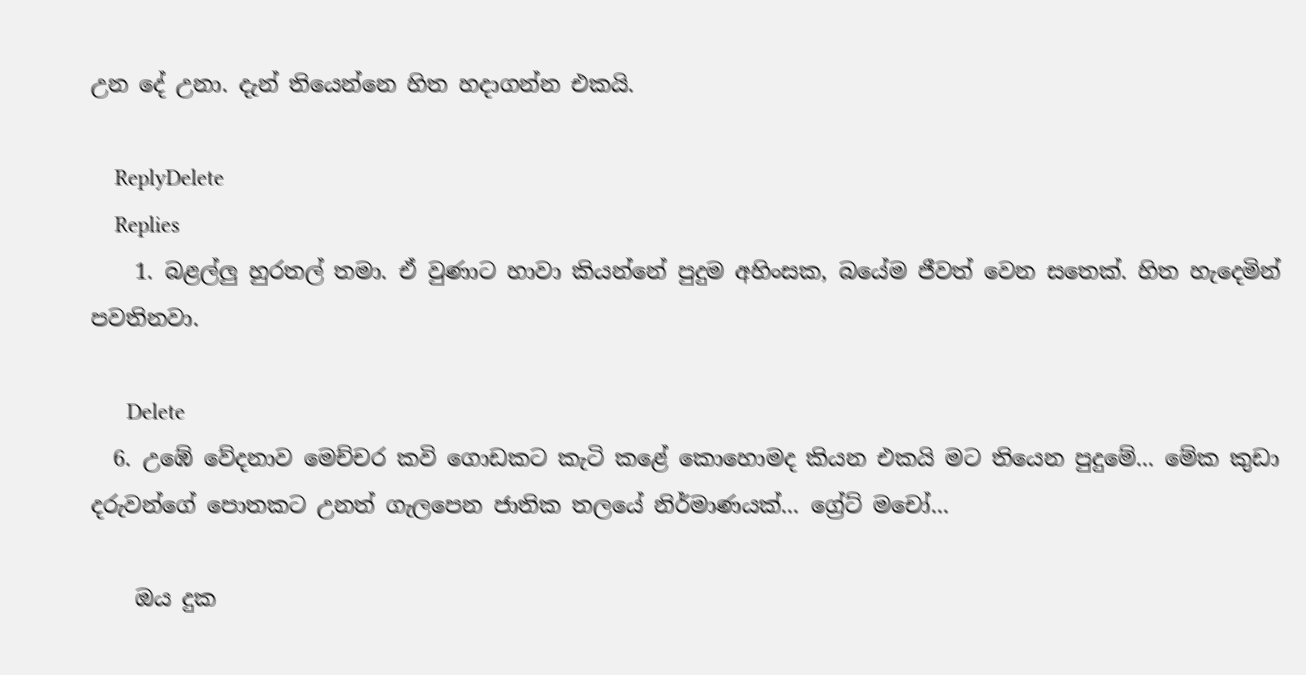උන දේ උනා. දැන් තියෙන්නෙ හිත හදාගන්න එකයි.

    ReplyDelete
    Replies
    1. බළල්ලු හුරතල් තමා. ඒ වුණාට හාවා කියන්නේ පුදුම අහිංසක, බයේම ජීවත් වෙන සතෙක්. හිත හැදෙමින් පවතිනවා.

      Delete
  6. උඹේ වේදනාව මෙච්චර කවි ගොඩකට කැටි කළේ කොහොමද කියන එකයි මට තියෙන පුදුමේ... මේක කුඩා දරුවන්ගේ පොතකට උනත් ගැලපෙන ජාතික තලයේ නිර්මාණයක්... ග්‍රේට් මචෝ...

    ඔය දුක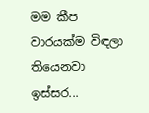මම කීප වාරයක්ම විඳලා තියෙනවා ඉස්සර...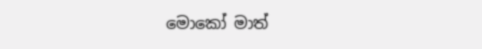මොකෝ මාත්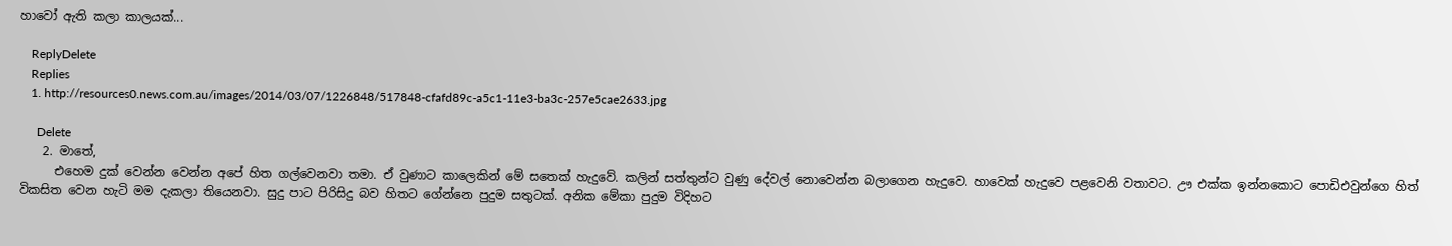හාවෝ ඇති කලා කාලයක්...

    ReplyDelete
    Replies
    1. http://resources0.news.com.au/images/2014/03/07/1226848/517848-cfafd89c-a5c1-11e3-ba3c-257e5cae2633.jpg

      Delete
    2. මාතේ,
      එහෙම දුක් වෙන්න වෙන්න අපේ හිත ගල්වෙනවා තමා. ඒ වුණාට කාලෙකින් මේ සතෙක් හැදුවේ. කලින් සත්තුන්ට වුණු දේවල් නොවෙන්න බලාගෙන හැදුවෙ. හාවෙක් හැදුවෙ පළවෙනි වතාවට. ඌ එක්ක ඉන්නකොට පොඩිඑවුන්ගෙ හිත් විකසිත වෙන හැටි මම දැකලා තියෙනවා. සුදු පාට පිරිසිදු බව හිතට ගේන්නෙ පුදුම සතුටක්. අනික මේකා පුදුම විදිහට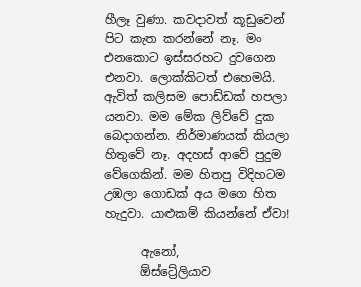හීලෑ වුණා. කවදාවත් කූඩුවෙන් පිට කැත කරන්නේ නෑ. මං එනකොට ඉස්සරහට දුවගෙන එනවා. ලොක්කිටත් එහෙමයි. ඇවිත් කලිසම පොඩ්ඩක් හපලා යනවා. මම මේක ලිව්වේ දුක බෙදාගන්න. නිර්මාණයක් කියලා හිතුවේ නෑ. අදහස් ආවේ පුදුම වේගෙකින්. මම හිතපු විදිහටම උඹලා ගොඩක් අය මගෙ හිත හැදුවා. යාළුකම් කියන්නේ ඒවා!

      ඇනෝ,
      ඕස්ට්‍රේලියාව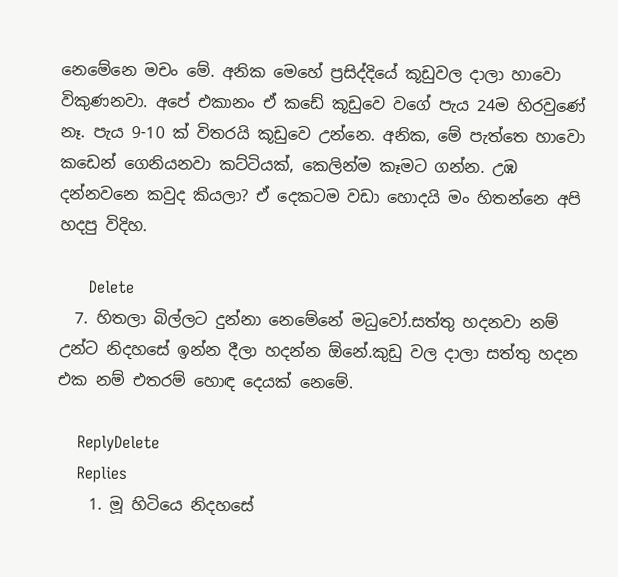නෙමේනෙ මචං මේ. අනික මෙහේ ප්‍රසිද්දියේ කූඩුවල දාලා හාවො විකුණනවා. අපේ එකානං ඒ කඩේ කූඩුවෙ වගේ පැය 24ම හිරවුණේ නෑ. පැය 9-10 ක් විතරයි කූඩුවෙ උන්නෙ. අනික, මේ පැත්තෙ හාවො කඩෙන් ගෙනියනවා කට්ටියක්, කෙලින්ම කෑමට ගන්න. උඹ දන්නවනෙ කවුද කියලා? ඒ දෙකටම වඩා හොදයි මං හිතන්නෙ අපි හදපු විදිහ.

      Delete
  7. හිතලා බිල්ලට දුන්නා නෙමේනේ මධුවෝ.සත්තු හදනවා නම් උන්ට නිදහසේ ඉන්න දීලා හදන්න ඕනේ.කුඩු වල දාලා සත්තු හදන එක නම් එතරම් හොඳ දෙයක් නෙමේ.

    ReplyDelete
    Replies
    1. මූ හිටියෙ නිදහසේ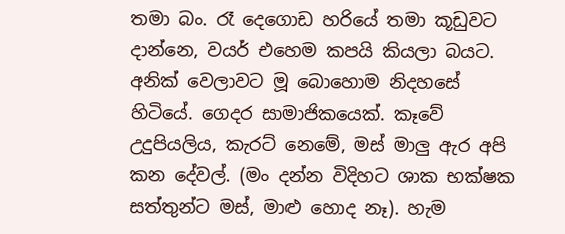තමා බං. රෑ දෙගොඩ හරියේ තමා කූඩුවට දාන්නෙ, වයර් එහෙම කපයි කියලා බයට. අනික් වෙලාවට මූ බොහොම නිදහසේ හිටියේ. ගෙදර සාමාජිකයෙක්. කෑවේ උදුපියලිය, කැරට් නෙමේ, මස් මාලු ඇර අපි කන දේවල්. (මං දන්න විදිහට ශාක භක්ෂක සත්තුන්ට මස්, මාළු හොද නෑ). හැම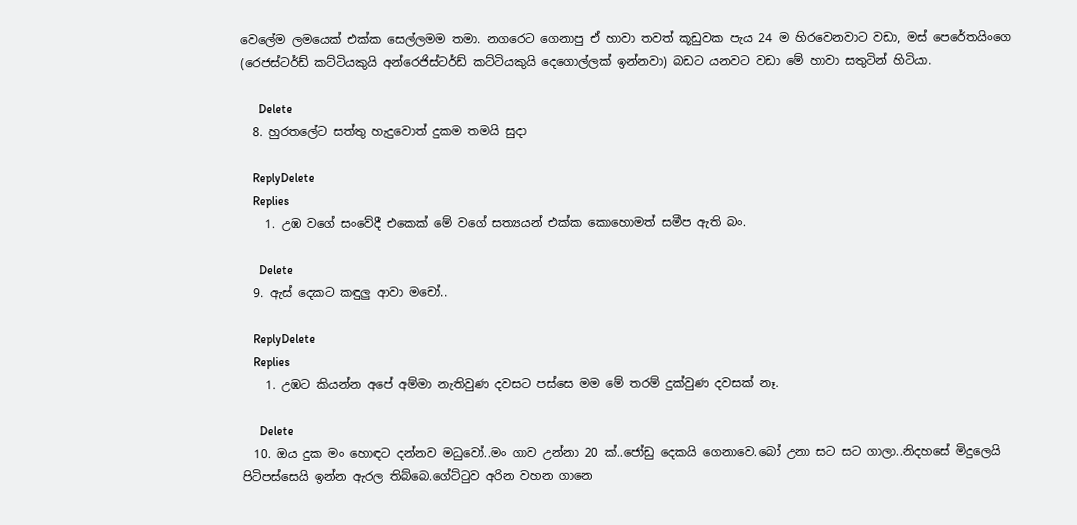වෙලේම ලමයෙක් එක්ක සෙල්ලමම තමා. නගරෙට ගෙනාපු ඒ හාවා තවත් කූඩුවක පැය 24 ම හිරවෙනවාට වඩා, මස් පෙරේතයිංගෙ (රෙජස්ටර්ඩ් කට්ටියකුයි අන්රෙජිස්ටර්ඩ් කට්ටියකුයි දෙගොල්ලක් ඉන්නවා) බඩට යනවට වඩා මේ හාවා සතුටින් හිටියා.

      Delete
  8. හුරතලේට සත්තු හැදුවොත් දුකම තමයි සුදා

    ReplyDelete
    Replies
    1. උඹ වගේ සංවේදී එකෙක් මේ වගේ සත්‍යයන් එක්ක කොහොමත් සමීප ඇති බං.

      Delete
  9. ඇස් දෙකට කඳුලු ආවා මචෝ..

    ReplyDelete
    Replies
    1. උඹට කියන්න අපේ අම්මා නැතිවුණ දවසට පස්සෙ මම මේ තරම් දුක්වුණ දවසක් නෑ.

      Delete
  10. ඔය දුක මං හොඳට දන්නව මධුවෝ..මං ගාව උන්නා 20 ක්..ජෝඩු දෙකයි ගෙනාවෙ.බෝ උනා සට සට ගාලා..නිදහසේ මිදුලෙයි පිටිපස්සෙයි ඉන්න ඇරල තිබ්බෙ.ගේට්ටුව අරින වහන ගානෙ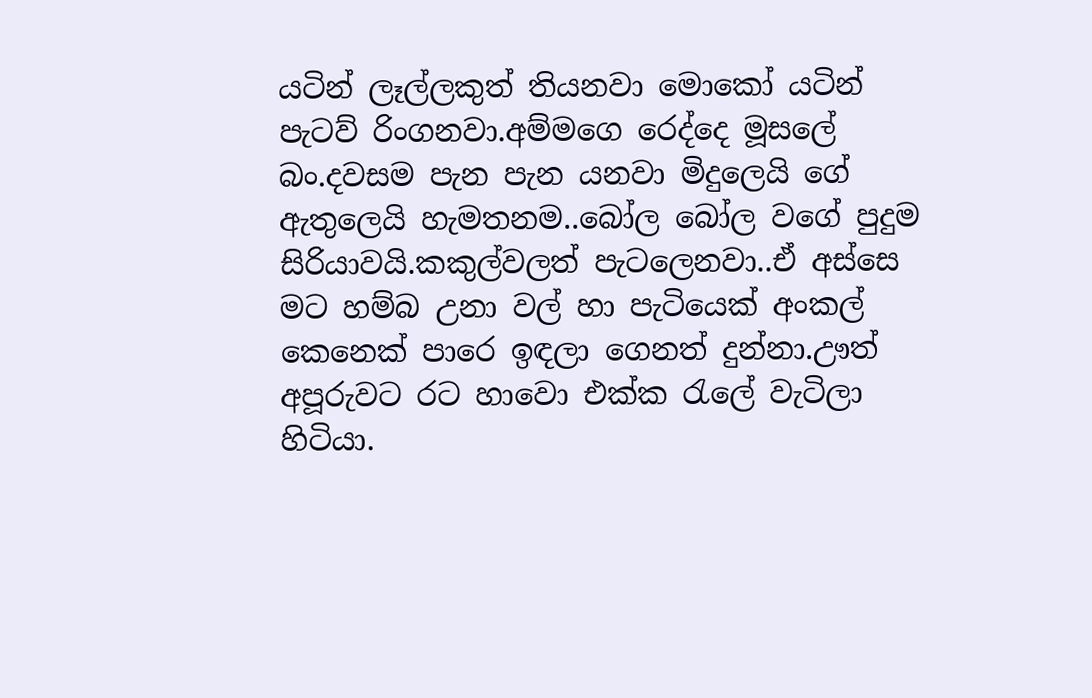යටින් ලෑල්ලකුත් තියනවා මොකෝ යටින් පැටව් රිංගනවා.අම්මගෙ රෙද්දෙ මූසලේ බං.දවසම පැන පැන යනවා මිදුලෙයි ගේ ඇතුලෙයි හැමතනම..බෝල බෝල වගේ පුදුම සිරියාවයි.කකුල්වලත් පැටලෙනවා..ඒ අස්සෙ මට හම්බ උනා වල් හා පැටියෙක් අංකල් කෙනෙක් පාරෙ ඉඳලා ගෙනත් දුන්නා.ඌත් අපූරුවට රට හාවො එක්ක රැලේ වැටිලා හිටියා.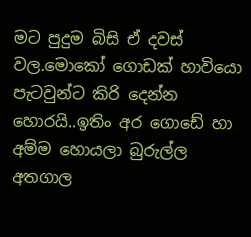මට පුදුම බිසි ඒ දවස් වල.මොකෝ ගොඩක් හාවියො පැටවුන්ට කිරි දෙන්න හොරයි..ඉතිං අර ගොඩේ හා අම්ම හොයලා බුරුල්ල අතගාල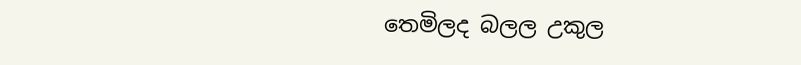තෙමිලද බලල උකුල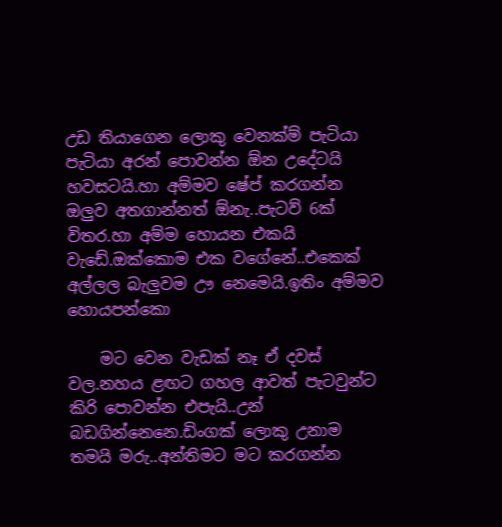උඩ තියාගෙන ලොකු වෙනක්ම් පැටියා පැටියා අරන් පොවන්න ඕන උදේටයි හවසටයි.හා අම්මව ෂේප් කරගන්න ඔලුව අතගාන්නත් ඕනැ..පැටව් 6ක් විතර.හා අම්ම හොයන එකයි වැඩේ.ඔක්කොම එක වගේනේ..එකෙක් අල්ලල බැලුවම ඌ නෙමෙයි.ඉතිං අම්මව හොයපන්කො

    මට වෙන වැඩක් නෑ ඒ දවස් වල.නහය ළඟට ගහල ආවත් පැටවුන්ට කිරි පොවන්න එපැයි..උන් බඩගින්නෙනෙ.ඩිංගක් ලොකු උනාම තමයි මරු..අන්තිමට මට කරගන්න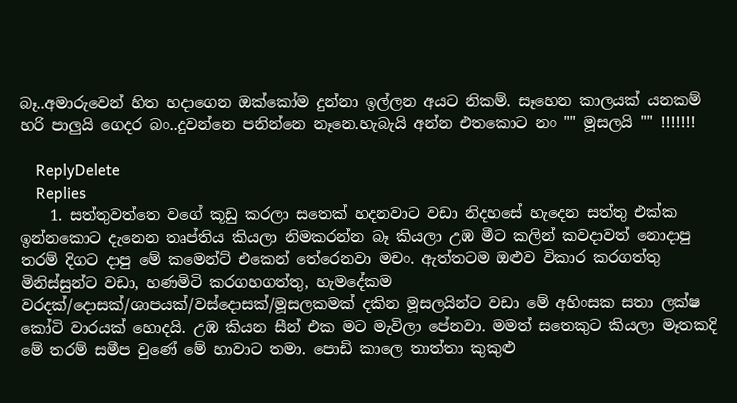බෑ..අමාරුවෙන් හිත හදාගෙන ඔක්කෝම දුන්නා ඉල්ලන අයට නිකම්. සෑහෙන කාලයක් යනකම් හරි පාලුයි ගෙදර බං..දුවන්නෙ පනින්නෙ නෑනෙ.හැබැයි අන්න එතකොට නං "" මූසලයි "" !!!!!!!

    ReplyDelete
    Replies
    1. සත්තුවත්තෙ වගේ කූඩු කරලා සතෙක් හදනවාට වඩා නිදහසේ හැදෙන සත්තු එක්ක ඉන්නකොට දැනෙන තෘප්තිය කියලා නිමකරන්න බෑ කියලා උඹ මීට කලින් කවදාවත් නොදාපු තරම් දිගට දාපු මේ කමෙන්ට් එකෙන් තේරෙනවා මචං. ඇත්තටම ඔළුව විකාර කරගත්තු මිනිස්සුන්ට වඩා, හණමිටි කරගහගත්තු, හැමදේකම වරදක්/දොසක්/ශාපයක්/වස්දොසක්/මූසලකමක් දකින මූසලයින්ට වඩා මේ අහිංසක සතා ලක්ෂ කෝටි වාරයක් හොදයි. උඹ කියන සීන් එක මට මැවිලා පේනවා. මමත් සතෙකුට කියලා මෑතකදි මේ තරම් සමීප වුණේ මේ හාවාට තමා. පොඩි කාලෙ තාත්තා කුකුළු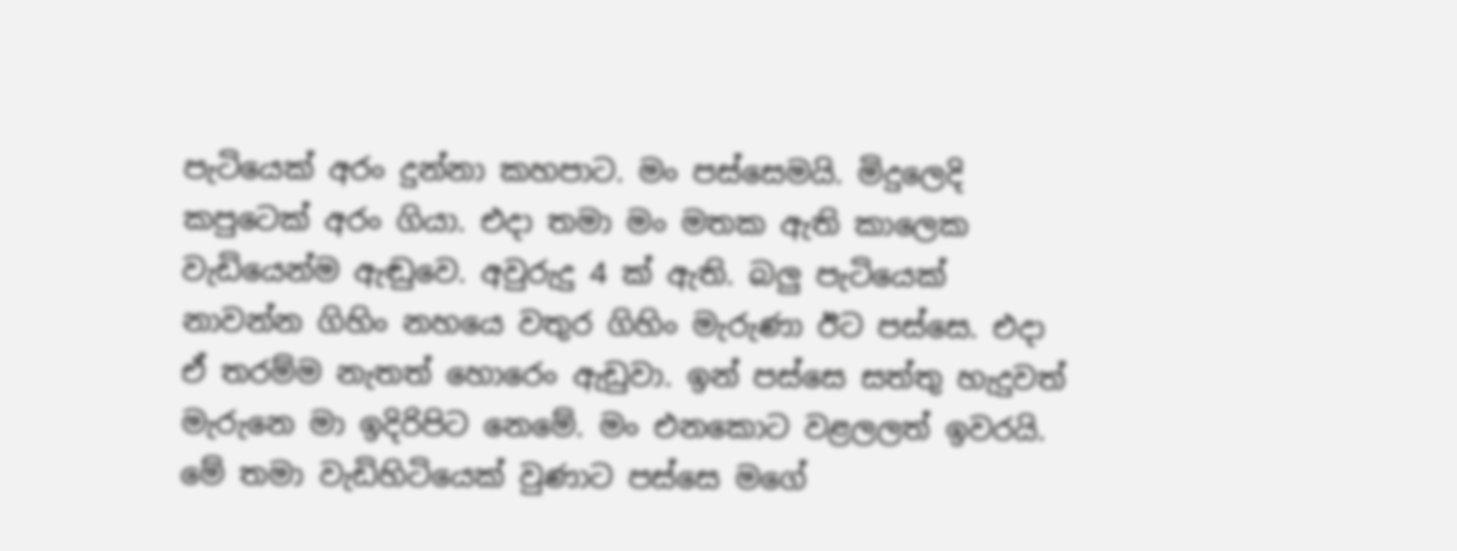පැටියෙක් අරං දුන්නා කහපාට. මං පස්සෙමයි. මිදුලෙදි කපුටෙක් අරං ගියා. එදා තමා මං මතක ඇති කාලෙක වැඩියෙන්ම ඇඬුවෙ. අවුරුදු 4 ක් ඇති. බලු පැටියෙක් නාවන්න ගිහිං නහයෙ වතුර ගිහිං මැරුණා ඊට පස්සෙ. එදා ඒ තරම්ම නැතත් හොරෙං ඇඩුවා. ඉන් පස්සෙ සත්තු හැදුවත් මැරුනෙ මා ඉදිරිපිට නෙමේ. මං එනකොට වළලලත් ඉවරයි. මේ තමා වැඩිහිටියෙක් වුණාට පස්සෙ මගේ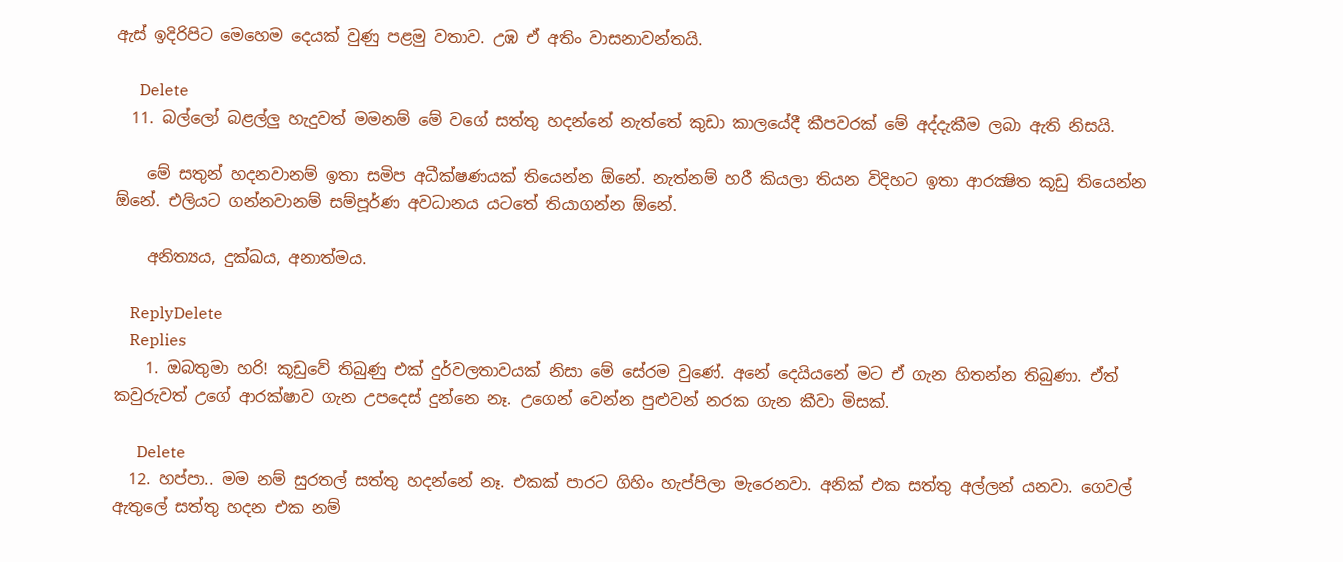ඇස් ඉදිරිපිට මෙහෙම දෙයක් වුණු පළමු වතාව. උඹ ඒ අතිං වාසනාවන්තයි.

      Delete
  11. බල්ලෝ බළල්ලු හැදුවත් මමනම් මේ වගේ සත්තු හදන්නේ නැත්තේ කුඩා කාලයේදී කීපවරක් මේ අද්දැකීම ලබා ඇති නිසයි.

    මේ සතුන් හදනවානම් ඉතා සමිප අධීක්ෂණයක් තියෙන්න ඕනේ. නැත්නම් හරී කියලා තියන විදිහට ඉතා ආරක්‍ෂිත කූඩු තියෙන්න ඕනේ. එලියට ගන්නවානම් සම්පූර්ණ අවධානය යටතේ තියාගන්න ඕනේ.

    අනිත්‍යය, දුක්ඛය, අනාත්මය.

    ReplyDelete
    Replies
    1. ඔබතුමා හරි! කූඩුවේ තිබුණු එක් දුර්වලතාවයක් නිසා මේ සේරම වුණේ. අනේ දෙයියනේ මට ඒ ගැන හිතන්න තිබුණා. ඒත් කවුරුවත් උගේ ආරක්ෂාව ගැන උපදෙස් දුන්නෙ නෑ. උගෙන් වෙන්න පුළුවන් නරක ගැන කීවා මිසක්.

      Delete
  12. හප්පා.. මම නම් සුරතල් සත්තු හදන්නේ නෑ. එකක් පාරට ගිහිං හැප්පිලා මැරෙනවා. අනික් එක සත්තු අල්ලන් යනවා. ගෙවල් ඇතුලේ සත්තු හදන එක නම්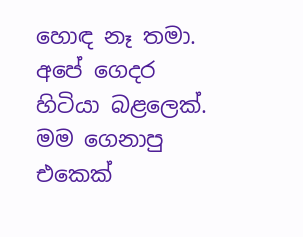හොඳ නෑ තමා. අපේ ගෙදර හිටියා බළලෙක්. මම ගෙනාපු එකෙක්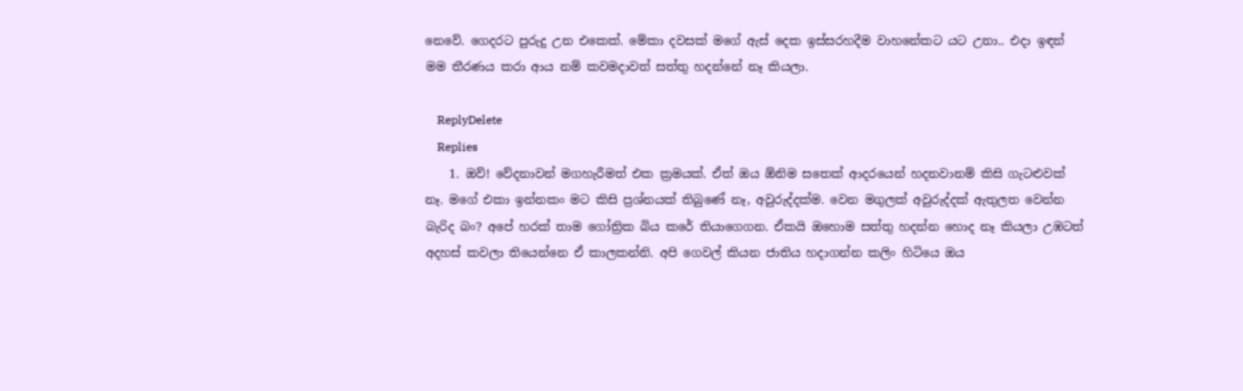නෙවේ. ගෙදරට පුරුදු උන එකෙක්. මේකා දවසක් මගේ ඇස් දෙක ඉස්සරහදීම වාහනේකට යට උනා.. එදා ඉඳන් මම තීරණය කරා ආය නම් කවමදාවත් සත්තු හදන්නේ නෑ කියලා.

    ReplyDelete
    Replies
    1. ඔව්! වේදනාවන් මගහැරීමත් එක ක්‍රමයක්. ඒත් ඔය ඕනිම සතෙක් ආදරයෙන් හදනවානම් කිසි ගැටළුවක් නෑ. මගේ එකා ඉන්නකං මට කිසි ප්‍රශ්නයක් තිබුණේ නෑ, අවුරුද්දක්ම. වෙන මගුලක් අවුරුද්දක් ඇතුලත වෙන්න බැරිද බං? අපේ හරක් තාම ගෝත්‍රික බිය කරේ තියාගෙගන. ඒකයි ඔහොම සත්තු හදන්න හොද නෑ කියලා උඹටත් අදහස් කවලා තියෙන්නෙ ඒ කාලකන්නි. අපි ගෙවල් කියන ජාතිය හදාගන්න කලිං හිටියෙ ඔය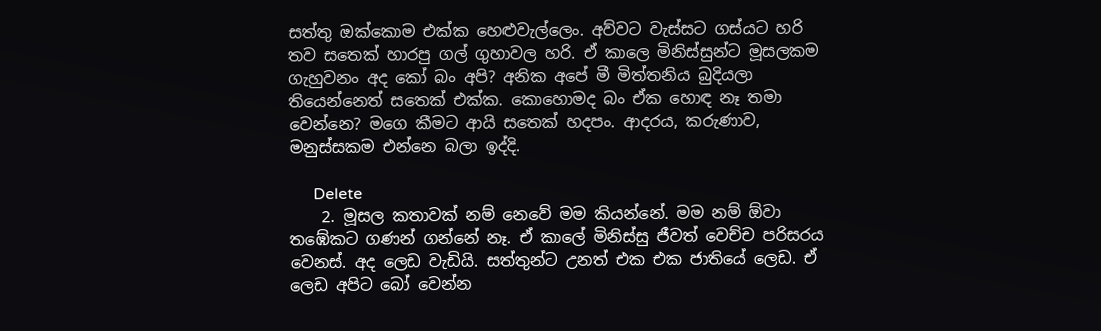සත්තු ඔක්කොම එක්ක හෙළුවැල්ලෙං. අව්වට වැස්සට ගස්යට හරි තව සතෙක් හාරපු ගල් ගුහාවල හරි. ඒ කාලෙ මිනිස්සුන්ට මූසලකම ගැහුවනං අද කෝ බං අපි? අනික අපේ මී මිත්තනිය බුදියලා තියෙන්නෙත් සතෙක් එක්ක. කොහොමද බං ඒක හොඳ නෑ තමා වෙන්නෙ? මගෙ කීමට ආයි සතෙක් හදපං. ආදරය, කරුණාව, මනුස්සකම එන්නෙ බලා ඉද්දි.

      Delete
    2. මූසල කතාවක් නම් නෙවේ මම කියන්නේ. මම නම් ඕවා තඹේකට ගණන් ගන්නේ නෑ. ඒ කාලේ මිනිස්සු ජීවත් වෙච්ච පරිසරය වෙනස්. අද ලෙඩ වැඩියි. සත්තුන්ට උනත් එක එක ජාතියේ ලෙඩ. ඒ ලෙඩ අපිට බෝ වෙන්න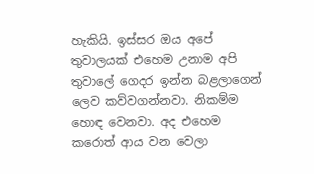හැකියි. ඉස්සර ඔය අපේ තුවාලයක් එහෙම උනාම අපි තුවාලේ ගෙදර ඉන්න බළලාගෙන් ලෙව කව්වගන්නවා. නිකම්ම හොඳ වෙනවා. අද එහෙම කරොත් ආය වන වෙලා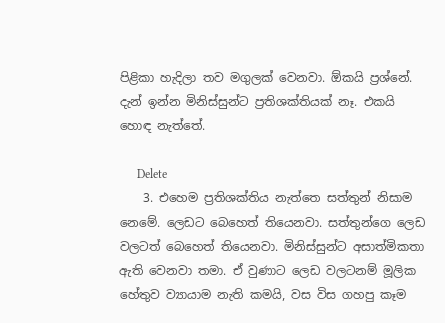පිළිකා හැදිලා තව මගුලක් වෙනවා. ඕකයි ප්‍රශ්නේ. දැන් ඉන්න මිනිස්සුන්ට ප්‍රතිශක්තියක් නෑ. එකයි හොඳ නැත්තේ.

      Delete
    3. එහෙම ප්‍රතිශක්තිය නැත්තෙ සත්තුන් නිසාම නෙමේ. ලෙඩට බෙහෙත් තියෙනවා. සත්තුන්ගෙ ලෙඩ වලටත් බෙහෙත් තියෙනවා. මිනිස්සුන්ට අසාත්මිකතා ඇති වෙනවා තමා. ඒ වුණාට ලෙඩ වලටනම් මූලික හේතුව ව්‍යායාම නැති කමයි, වස විස ගහපු කෑම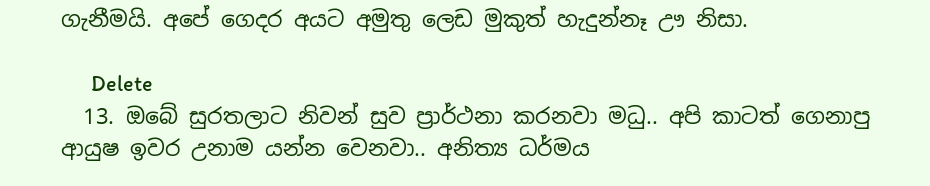ගැනීමයි. අපේ ගෙදර අයට අමුතු ලෙඩ මුකුත් හැදුන්නෑ ඌ නිසා.

      Delete
  13. ඔබේ සුරතලාට නිවන් සුව ප්‍රාර්ථනා කරනවා මධු.. අපි කාටත් ගෙනාපු ආයුෂ ඉවර උනාම යන්න වෙනවා.. අනිත්‍ය ධර්මය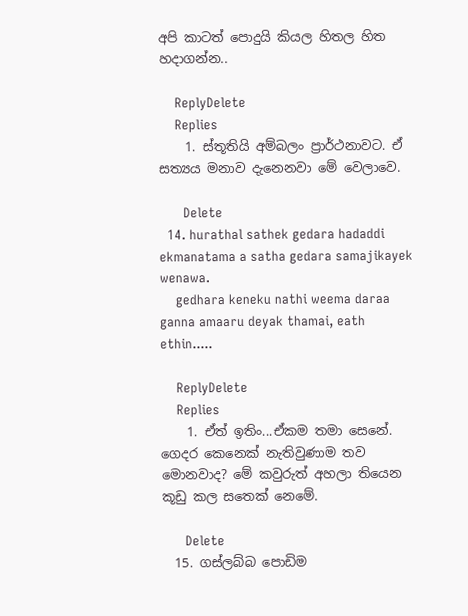අපි කාටත් පොදුයි කියල හිතල හිත හදාගන්න..

    ReplyDelete
    Replies
    1. ස්තූතියි අම්බලං ප්‍රාර්ථනාවට. ඒ සත්‍යය මනාව දැනෙනවා මේ වෙලාවෙ.

      Delete
  14. hurathal sathek gedara hadaddi ekmanatama a satha gedara samajikayek wenawa.
    gedhara keneku nathi weema daraa ganna amaaru deyak thamai, eath ethin.....

    ReplyDelete
    Replies
    1. ඒත් ඉතිං...ඒකම තමා සෙනේ. ගෙදර කෙනෙක් නැතිවුණාම තව මොනවාද? මේ කවුරුත් අහලා තියෙන කූඩු කල සතෙක් නෙමේ.

      Delete
  15. ගස්ලබ්බ පොඩිම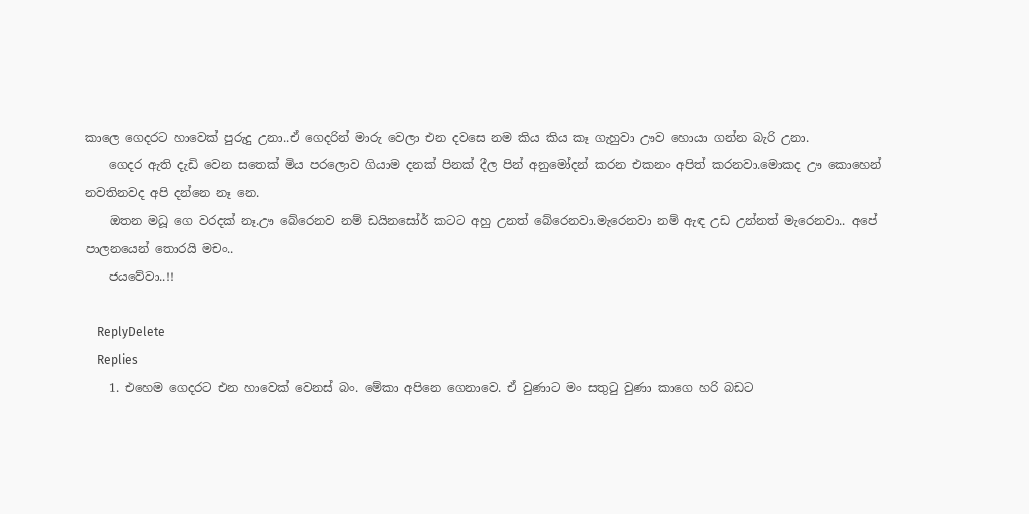කාලෙ ගෙදරට හාවෙක් පුරුදු උනා..ඒ ගෙදරින් මාරු වෙලා එන දවසෙ නම කිය කිය කෑ ගැහුවා ඌව හොයා ගන්න බැරි උනා.
    ගෙදර ඇති දැඩි වෙන සතෙක් මිය පරලොව ගියාම දනක් පිනක් දීල පින් අනුමෝදන් කරන එකනං අපිත් කරනවා.මොකද ඌ කොහෙන් නවතිනවද අපි දන්නෙ නෑ නෙ.
    ඔතන මධූ ගෙ වරදක් නෑ.ඌ බේරෙනව නම් ඩයිනසෝර් කටට අහු උනත් බේරෙනවා.මැරෙනවා නම් ඇඳ උඩ උන්නත් මැරෙනවා.. අපේ පාලනයෙන් තොරයි මචං..
    ජයවේවා..!!

    ReplyDelete
    Replies
    1. එහෙම ගෙදරට එන හාවෙක් වෙනස් බං. මේකා අපිනෙ ගෙනාවෙ. ඒ වුණාට මං සතුටු වුණා කාගෙ හරි බඩට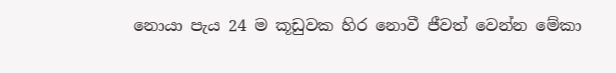නොයා පැය 24 ම කූඩුවක හිර නොවී ජීවත් වෙන්න මේකා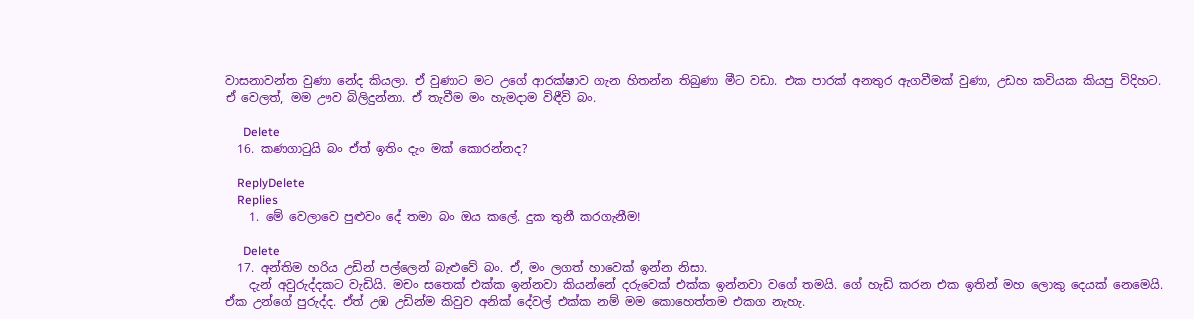වාසනාවන්ත වුණා නේද කියලා. ඒ වුණාට මට උගේ ආරක්ෂාව ගැන හිතන්න තිබුණා මීට වඩා. එක පාරක් අනතුර ඇගවීමක් වුණා, උඩහ කවියක කියපු විදිහට. ඒ වෙලත්, මම ඌව බිලිදුන්නා. ඒ තැවීම මං හැමදාම විඳීවි බං.

      Delete
  16. කණගාටුයි බං ඒත් ඉතිං දැං මක් කොරන්නද?

    ReplyDelete
    Replies
    1. මේ වෙලාවෙ පුළුවං දේ තමා බං ඔය කලේ. දුක තුනී කරගැනීම!

      Delete
  17. අන්තිම හරිය උඩින් පල්ලෙන් බැළුවේ බං. ඒ, මං ලගත් හාවෙක් ඉන්න නිසා.
    දැන් අවුරුද්දකට වැඩියි. මචං සතෙක් එක්ක ඉන්නවා කියන්නේ දරුවෙක් එක්ක ඉන්නවා වගේ තමයි. ගේ හැඩි කරන එක ඉතින් මහ ලොකු දෙයක් නෙමෙයි. ඒක උන්ගේ පුරුද්ද. ඒත් උඹ උඩින්ම කිවුව අනික් දේවල් එක්ක නම් මම කොහෙත්තම එකග නැහැ.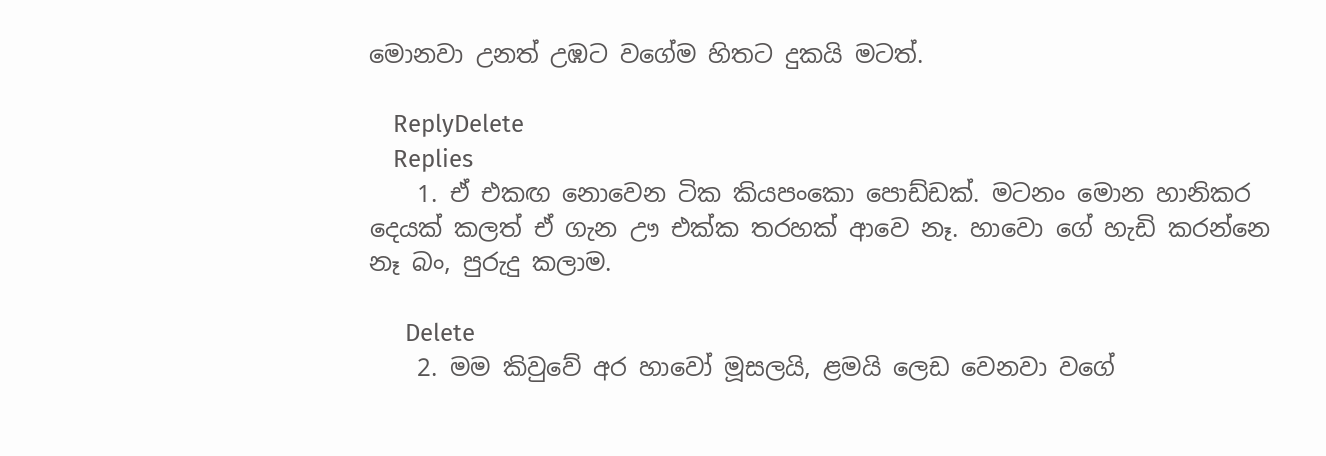මොනවා උනත් උඹට වගේම හිතට දුකයි මටත්.

    ReplyDelete
    Replies
    1. ඒ එකඟ නොවෙන ටික කියපංකො පොඩ්ඩක්. මටනං මොන හානිකර දෙයක් කලත් ඒ ගැන ඌ එක්ක තරහක් ආවෙ නෑ. හාවො ගේ හැඩි කරන්නෙ නෑ බං, පුරුදු කලාම.

      Delete
    2. මම කිවුවේ අර හාවෝ මූ‍සලයි, ළමයි ලෙඩ වෙනවා වගේ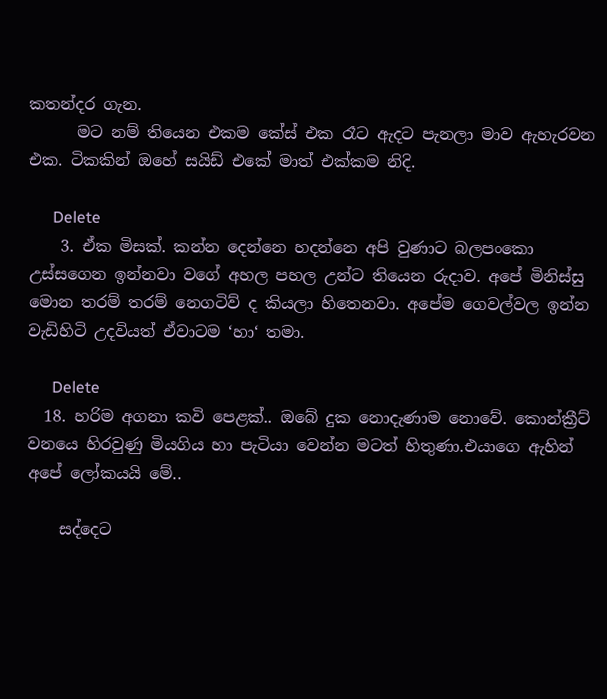කතන්දර ගැන.
      මට නම් තියෙන එකම කේස් එක රෑට ඇදට පැනලා මාව ඇහැරවන එක. ටිකකින් ඔහේ සයිඩ් එකේ මාත් එක්කම නිදි.

      Delete
    3. ඒක මිසක්. කන්න දෙන්නෙ හදන්නෙ අපි වුණාට බලපංකො උස්සගෙන ඉන්නවා වගේ අහල පහල උන්ට තියෙන රුදාව. අපේ මිනිස්සු මොන තරම් තරම් නෙගටිව් ද කියලා හිතෙනවා. අපේම ගෙවල්වල ඉන්න වැඩිහිටි උදවියත් ඒවාටම ‘හා‘ තමා.

      Delete
  18. හරිම අගනා කවි පෙළක්.. ඔබේ දුක නොදැණාම නොවේ. කොන්ක්‍රීට් වනයෙ හිරවුණු මියගිය හා පැටියා වෙන්න මටත් හිතුණා.එයාගෙ ඇහින් අපේ ලෝකයයි මේ..

    සද්දෙට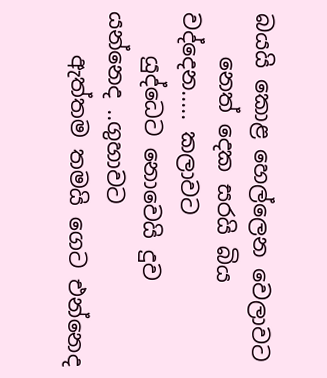බයයි කොළ හෙල්ලෙන වෙලාවට
    නෙත් දෙක සරයි බිය වද්දෙන..... කලාවට
    යුද්ධෙට නොවෙයි දුව යන්නෙද ..ගුහාවට
    ඇත්තම තමයි ගෙට එන්නෙද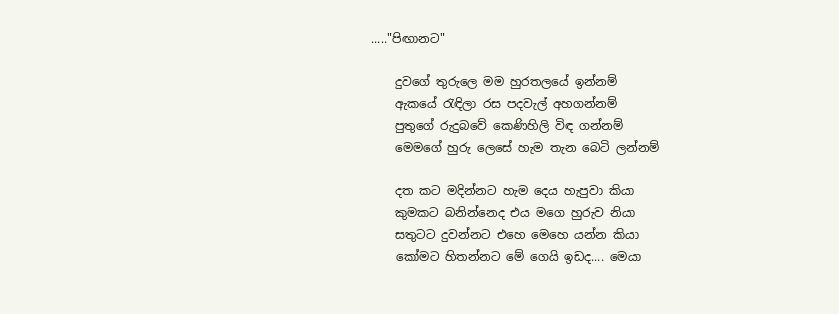....."පිඟානට"

    දුවගේ තුරුලෙ මම හුරතලයේ ඉන්නම්
    ඇකයේ රැඳිලා රස පදවැල් අහගන්නම්
    පුතුගේ රුදුබවේ කෙණිහිලි විඳ ගන්නම්
    මෙමගේ හුරු ලෙසේ හැම තැන බෙටි ලන්නම්

    දත කට මදින්නට හැම දෙය හැපුවා කියා
    කුමකට බනින්නෙද එය මගෙ හුරුව නියා
    සතුටට දුවන්නට එහෙ මෙහෙ යන්න කියා
    කෝමට හිතන්නට මේ ගෙයි ඉඩද.... මෙයා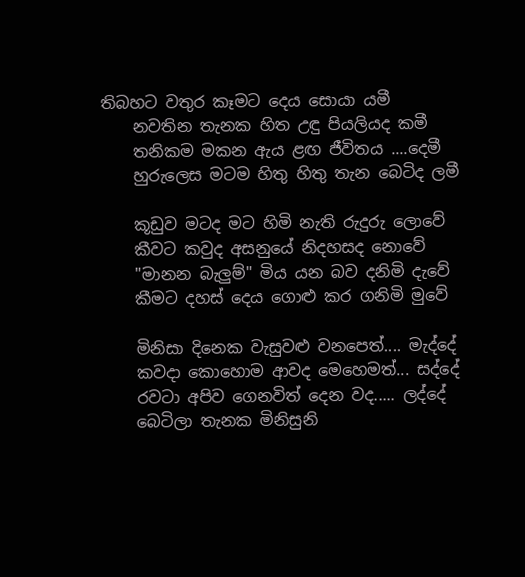තිබහට වතුර කෑමට දෙය සොයා යමී
    නවතින තැනක හිත උඳු පියලියද කමී
    තනිකම මකන ඇය ළඟ ජීවිතය ....දෙමී
    හුරුලෙස මටම හිතු හිතු තැන බෙටිද ලමී

    කූඩුව මටද මට හිමි නැති රුදුරු ලොවේ
    කීවට කවුද අසනුයේ නිදහසද නොවේ
    "මානන බැලුම්" මිය යන බව දනිමි දැවේ
    කීමට දහස් දෙය ගොළු කර ගනිමි මුවේ

    මිනිසා දිනෙක වැසුවළු වනපෙත්.... මැද්දේ
    කවදා කොහොම ආවද මෙහෙමත්... සද්දේ
    රවටා අපිව ගෙනවිත් දෙන වද..... ලද්දේ
    බෙටිලා තැනක මිනිසුනි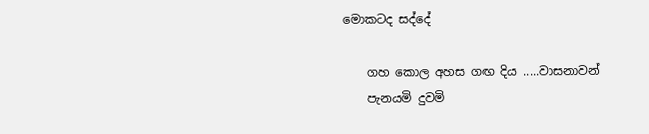මොකටද සද්දේ

    ගහ කොල අහස ගඟ දිය .....වාසනාවන්
    පැනයමි දුවමි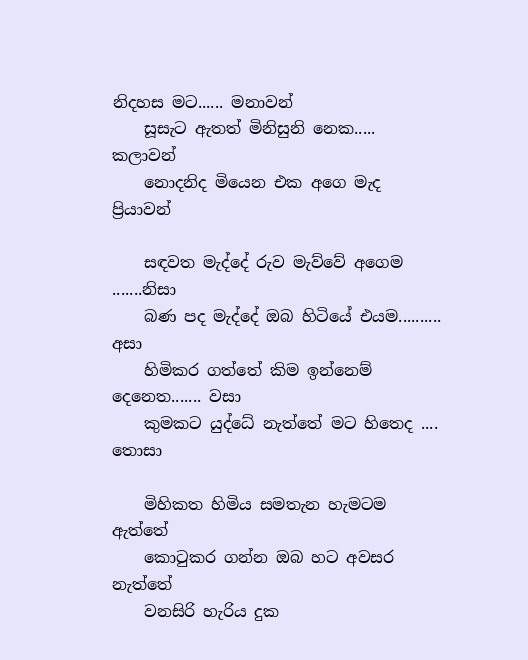නිදහස මට...... මනාවන්
    සූසැට ඇතත් මිනිසුනි නෙක..... කලාවන්
    නොදනිද මියෙන එක අගෙ මැද ප්‍රියාවන්

    සඳවත මැද්දේ රුව මැව්වේ අගෙම .......නිසා
    බණ පද මැද්දේ ඔබ හිටියේ එයම.......... අසා
    හිමිකර ගත්තේ කිම ඉන්නෙම් දෙනෙත....... වසා
    කුමකට යුද්ධේ නැත්තේ මට හිතෙද .... තොසා

    මිහිකත හිමිය සමතැන හැමටම ඇත්තේ
    කොටුකර ගන්න ඔබ හට අවසර නැත්තේ
    වනසිරි හැරිය දුක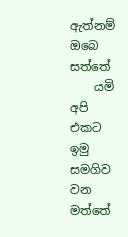ඇත්නම් ඔබෙ සත්තේ
    යමි අපි එකට ඉමු සමගිව වන මත්තේ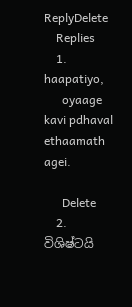ReplyDelete
    Replies
    1. haapatiyo,
      oyaage kavi pdhaval ethaamath agei.

      Delete
    2. විශිෂ්ටයි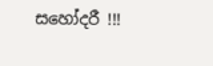සහෝදරී !!!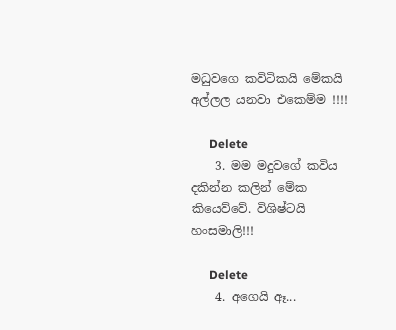මධුවගෙ කවිටිකයි මේකයි අල්ලල යනවා එකෙම්ම !!!!

      Delete
    3. මම මදුවගේ කවිය දකින්න කලින් මේක කියෙව්වේ. විශිෂ්ටයි හංසමාලි!!!

      Delete
    4. අගෙයි ඈ...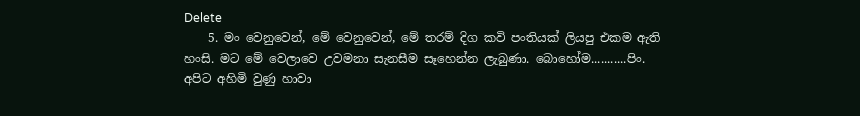Delete
    5. මං වෙනුවෙන්, මේ වෙනුවෙන්, මේ තරම් දිග කවි පංතියක් ලියපු එකම ඇති හංසි. මට මේ වෙලාවෙ උවමනා සැනසීම සෑහෙන්න ලැබුණා. බොහෝම...........පිං. අපිට අහිමි වුණු හාවා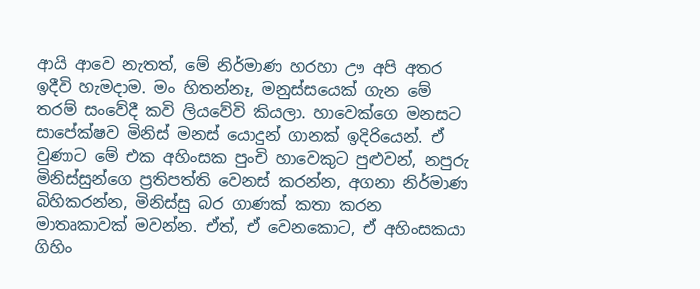ආයි ආවෙ නැතත්, මේ නිර්මාණ හරහා ඌ අපි අතර ඉදීවි හැමදාම. මං හිතන්නෑ, මනුස්සයෙක් ගැන මේ තරම් සංවේදී කවි ලියවේවි කියලා. හාවෙක්ගෙ මනසට සාපේක්ෂව මිනිස් මනස් යොදුන් ගානක් ඉදිරියෙන්. ඒ වුණාට මේ එක අහිංසක පුංචි හාවෙකුට පුළුවන්, නපුරු මිනිස්සුන්ගෙ ප්‍රතිපත්ති වෙනස් කරන්න, අගනා නිර්මාණ බිහිකරන්න, මිනිස්සු බර ගාණක් කතා කරන මාතෘකාවක් මවන්න. ඒත්, ඒ වෙනකොට, ඒ අහිංසකයා ගිහිං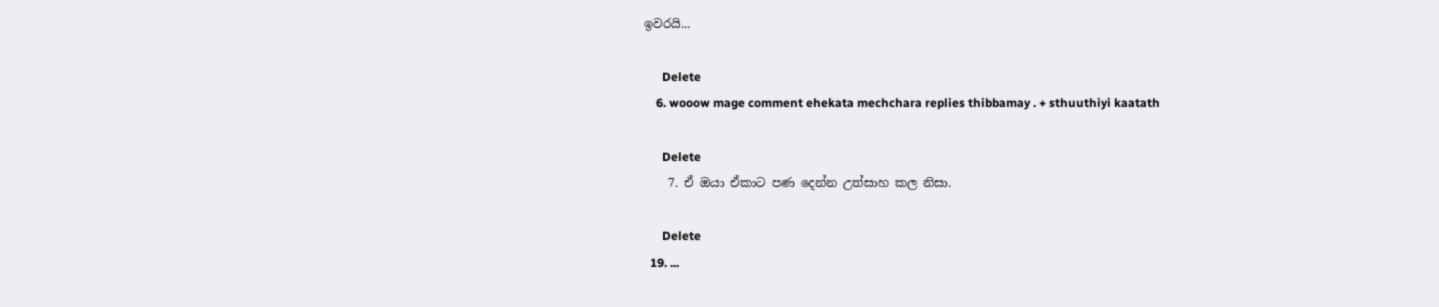ඉවරයි...

      Delete
    6. wooow mage comment ehekata mechchara replies thibbamay . + sthuuthiyi kaatath

      Delete
    7. ඒ ඔයා ඒකාට පණ දෙන්න උත්සාහ කල නිසා.

      Delete
  19. ...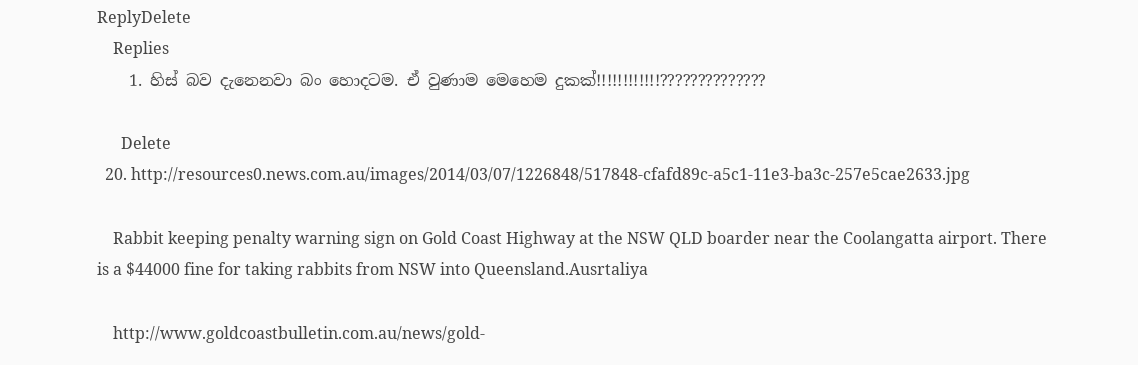ReplyDelete
    Replies
    1. හිස් බව දැනෙනවා බං හොදටම. ඒ වුණාම මෙහෙම දුකක්!!!!!!!!!!!!??????????????

      Delete
  20. http://resources0.news.com.au/images/2014/03/07/1226848/517848-cfafd89c-a5c1-11e3-ba3c-257e5cae2633.jpg

    Rabbit keeping penalty warning sign on Gold Coast Highway at the NSW QLD boarder near the Coolangatta airport. There is a $44000 fine for taking rabbits from NSW into Queensland.Ausrtaliya

    http://www.goldcoastbulletin.com.au/news/gold-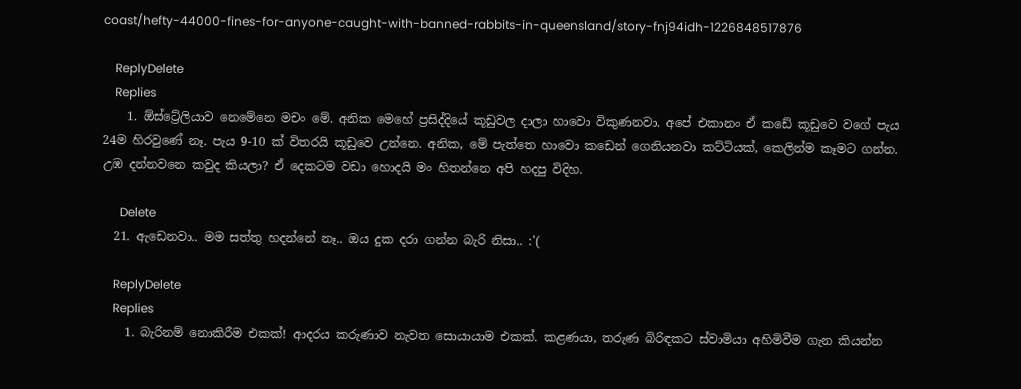coast/hefty-44000-fines-for-anyone-caught-with-banned-rabbits-in-queensland/story-fnj94idh-1226848517876

    ReplyDelete
    Replies
    1. ඕස්ට්‍රේලියාව නෙමේනෙ මචං මේ. අනික මෙහේ ප්‍රසිද්දියේ කූඩුවල දාලා හාවො විකුණනවා. අපේ එකානං ඒ කඩේ කූඩුවෙ වගේ පැය 24ම හිරවුණේ නෑ. පැය 9-10 ක් විතරයි කූඩුවෙ උන්නෙ. අනික, මේ පැත්තෙ හාවො කඩෙන් ගෙනියනවා කට්ටියක්, කෙලින්ම කෑමට ගන්න. උඹ දන්නවනෙ කවුද කියලා? ඒ දෙකටම වඩා හොදයි මං හිතන්නෙ අපි හදපු විදිහ.

      Delete
  21. ඇඩෙනවා.. මම සත්තු හදන්නේ නෑ.. ඔය දුක දරා ගන්න බැරි නිසා.. :'(

    ReplyDelete
    Replies
    1. බැරිනම් නොකිරීම එකක්! ආදරය කරුණාව නැවත සොයායාම එකක්. කළණයා, තරුණ බිරිඳකට ස්වාමියා අහිමිවීම ගැන කියන්න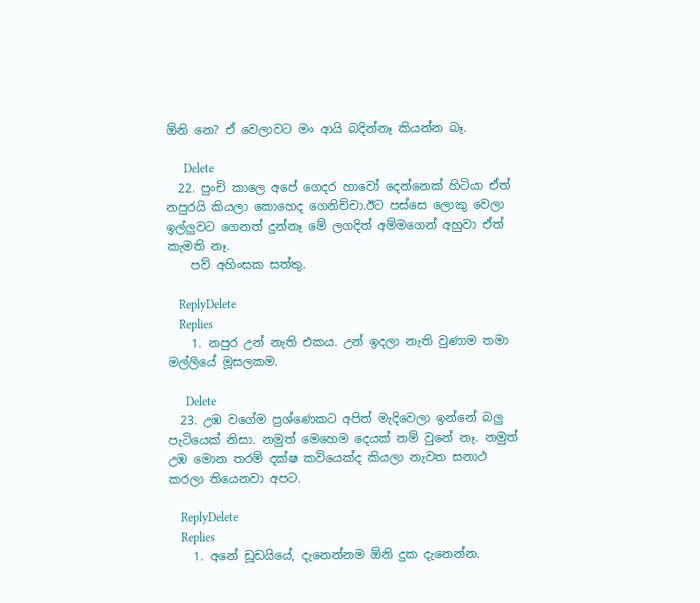ඕනි නෙ? ඒ වෙලාවට මං ආයි බදින්නෑ කියන්න බෑ.

      Delete
  22. පුංචි කාලෙ අපේ ගෙදර හාවෝ දෙන්නෙක් හිටියා ඒත් නපුරයි කියලා කොහෙද ගෙනිච්චා.ඊට පස්සෙ ලොකු වෙලා ඉල්ලුවට ගෙනත් දුන්නෑ මේ ලගදිත් අම්මගෙන් අහුවා ඒත් කැමති නෑ.
    පව් අහිංසක සත්තු.

    ReplyDelete
    Replies
    1. නපුර උන් නැති එකය. උන් ඉදලා නැති වුණාම තමා මල්ලියේ මූසලකම.

      Delete
  23. උඹ වගේම ප්‍රශ්ණෙකට අපිත් මැදිවෙලා ඉන්නේ බලු පැටියෙක් නිසා. නමුත් මෙහෙම දෙයක් නම් වුනේ නෑ. නමුත් උඹ මොන තරම් දක්ෂ කවියෙක්ද කියලා නැවත සනාථ කරලා තියෙනවා අපට.

    ReplyDelete
    Replies
    1. අනේ ඩූඩයියේ, දැනෙන්නම ඕනි දුක දැනෙන්න.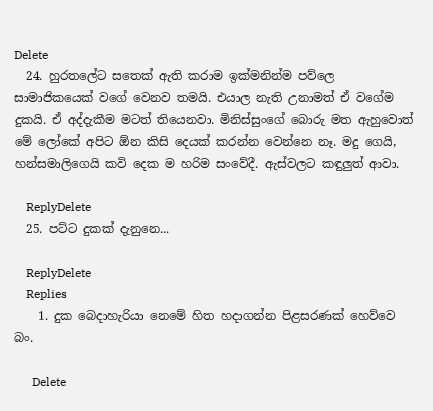Delete
  24. හුරතලේට සතෙක් ඇති කරාම ඉක්මනින්ම පව්ලෙ සාමාජිකයෙක් වගේ වෙනව තමයි. එයාල නැති උනාමත් ඒ වගේම දුකයි. ඒ අද්දැකීම මටත් තියෙනවා. මිනිස්සුංගේ බොරු මත ඇහුවොත් මේ ලෝකේ අපිට ඕන කිසි දෙයක් කරන්න වෙන්නෙ නෑ. මදු ගෙයි, හන්සමාලිගෙයි කවි දෙක ම හරිම සංවේදී. ඇස්වලට කඳුලුත් ආවා.

    ReplyDelete
  25. පට්ට දුකක් දැනුනෙ...

    ReplyDelete
    Replies
    1. දුක බෙදාහැරියා නෙමේ හිත හදාගන්න පිළසරණක් හෙව්වෙ බං.

      Delete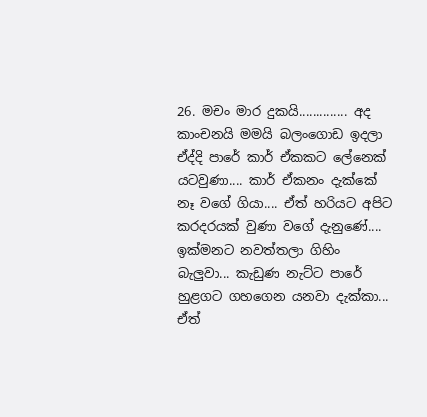26. මචං මාර දුකයි.............. අද කාංචනයි මමයි බලංගොඩ ඉදලා ඒද්දි පාරේ කාර් ඒකකට ලේනෙක් යටවුණා.... කාර් ඒකනං දැක්කේ නෑ වගේ ගියා.... ඒත් හරියට අපිට කරදරයක් වුණා වගේ දැනුණේ.... ඉක්මනට නවත්තලා ගිහිං බැලුවා... කැඩුණ නැට්ට පාරේ හුළගට ගහගෙන යනවා දැක්කා... ඒත්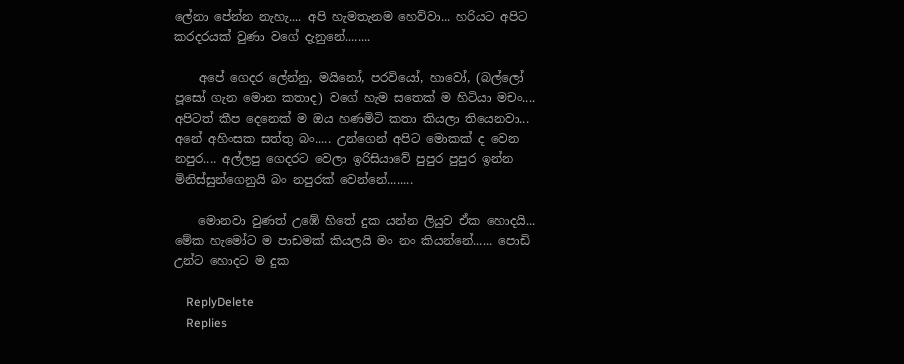ලේනා පේන්න නැහැ.... අපි හැමතැනම හෙව්වා... හරියට අපිට කරදරයක් වුණා වගේ දැනුනේ........

    අපේ ගෙදර ලේන්නු, මයිනෝ, පරවියෝ, හාවෝ, (බල්ලෝ පූසෝ ගැන මොන කතාද) වගේ හැම සතෙක් ම හිටියා මචං.... අපිටත් කීප දෙනෙක් ම ඔය හණමිටි කතා කියලා තියෙනවා... අනේ අහිංසක සත්තු බං..... උන්ගෙන් අපිට මොකක් ද වෙන නපුර.... අල්ලපු ගෙදරට වෙලා ඉරිසියාවේ පුපුර පුපුර ඉන්න මිනිස්සුන්ගෙනුයි බං නපුරක් වෙන්නේ........

    මොනවා වුණත් උඹේ හිතේ දුක යන්න ලියුව ඒක හොදයි... මේක හැමෝට ම පාඩමක් කියලයි මං නං කියන්නේ...... පොඩි උන්ට හොදට ම දුක

    ReplyDelete
    Replies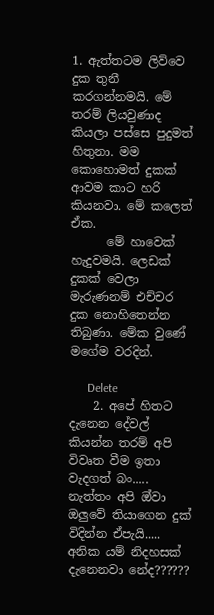1. ඇත්තටම ලිව්වෙ දුක තුනී කරගන්නමයි. මේ තරම් ලියවුණාද කියලා පස්සෙ පුදුමත් හිතුනා. මම කොහොමත් දුකක් ආවම කාට හරි කියනවා. මේ කලෙත් ඒක.
      මේ හාවෙක් හැදුවමයි. ලෙඩක් දුකක් වෙලා මැරුණනම් එච්චර දුක නොහිතෙන්න තිබුණා. මේක වුණේ මගේම වරදින්.

      Delete
    2. අපේ හිතට දැනෙන දේවල් කියන්න තරම් අපි විවෘත වීම ඉතා වැදගත් බං..... නැත්තං අපි ඔ්වා ඔලුවේ තියාගෙන දුක් විදින්න ඒපැයි..... අනික යම් නිදහසක් දැනෙනවා නේද??????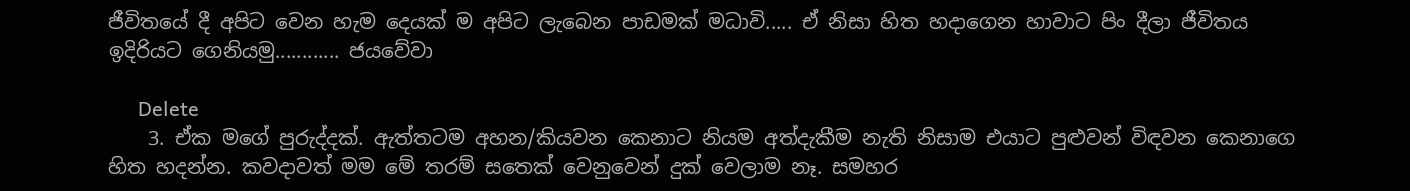ජීවිතයේ දී අපිට වෙන හැම දෙයක් ම අපිට ලැබෙන පාඩමක් මධාවි..... ඒ නිසා හිත හදාගෙන හාවාට පිං දීලා ජීවිතය ඉදිරියට ගෙනියමු............ ජයවේවා

      Delete
    3. ඒක මගේ පුරුද්දක්. ඇත්තටම අහන/කියවන කෙනාට නියම අත්දැකීම නැති නිසාම එයාට පුළුවන් විඳවන කෙනාගෙ හිත හදන්න. කවදාවත් මම මේ තරම් සතෙක් වෙනුවෙන් දුක් වෙලාම නෑ. සමහර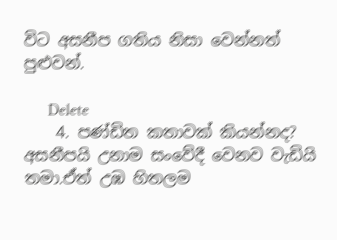විට අසනීප ගතිය නිසා වෙන්නත් පුළුවන්.

      Delete
    4. පණ්ඩිත කතාවක් කියන්නද? අසනීපයි උනාම සංවේදී වෙනව වැඩියි තමා.ඒත් උඹ හිතලම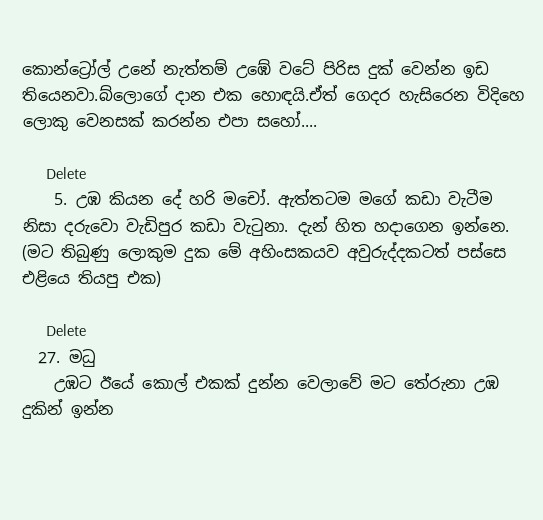කොන්ට්‍රෝල් උනේ නැත්තම් උඹේ වටේ පිරිස දුක් වෙන්න ඉඩ තියෙනවා.බ්ලොගේ දාන එක හොඳයි.ඒත් ගෙදර හැසිරෙන විදිහෙ ලොකු වෙනසක් කරන්න එපා සහෝ....

      Delete
    5. උඹ කියන දේ හරි මචෝ. ඇත්තටම මගේ කඩා වැටීම නිසා දරුවො වැඩිපුර කඩා වැටුනා. දැන් හිත හදාගෙන ඉන්නෙ. (මට තිබුණු ලොකුම දුක මේ අහිංසකයව අවුරුද්දකටත් පස්සෙ එළියෙ තියපු එක)

      Delete
  27. මධු
    උඹට ඊයේ කොල් එකක් දුන්න වෙලාවේ මට තේරුනා උඹ දුකින් ඉන්න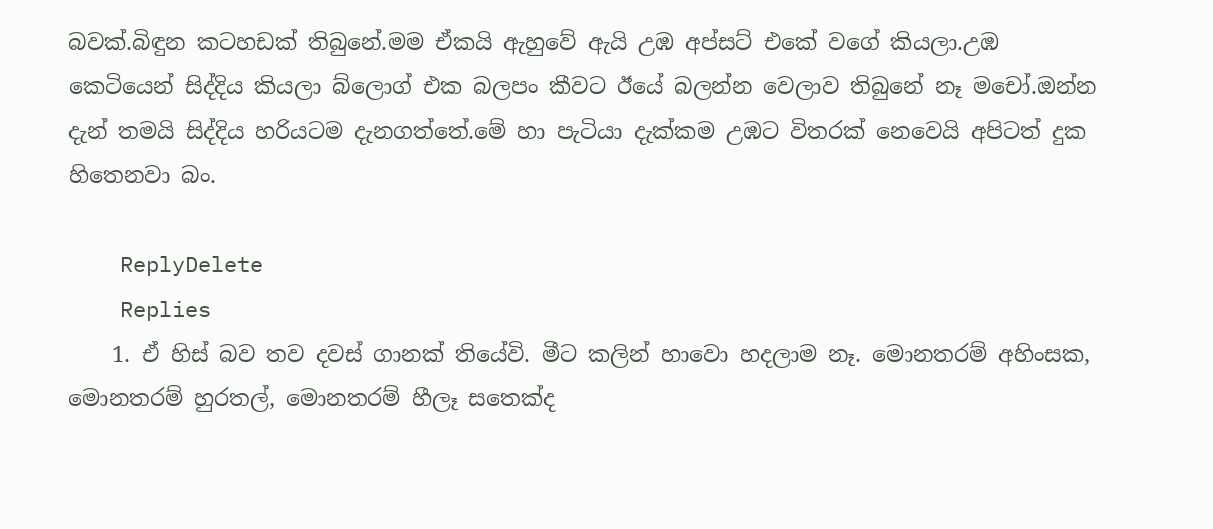බවක්.බිඳුන කටහඩක් තිබුනේ.මම ඒකයි ඇහුවේ ඇයි උඹ අප්සට් එකේ වගේ කියලා.උඹ කෙටියෙන් සිද්දිය කියලා බ්ලොග් එක බලපං කීවට ඊයේ බලන්න වෙලාව තිබුනේ නෑ මචෝ.ඔන්න දැන් තමයි සිද්දිය හරියටම දැනගත්තේ.මේ හා පැටියා දැක්කම උඹට විතරක් නෙවෙයි අපිටත් දුක හිතෙනවා බං.

    ReplyDelete
    Replies
    1. ඒ හිස් බව තව දවස් ගානක් තියේවි. මීට කලින් හාවො හදලාම නෑ. මොනතරම් අහිංසක, මොනතරම් හුරතල්, මොනතරම් හීලෑ සතෙක්ද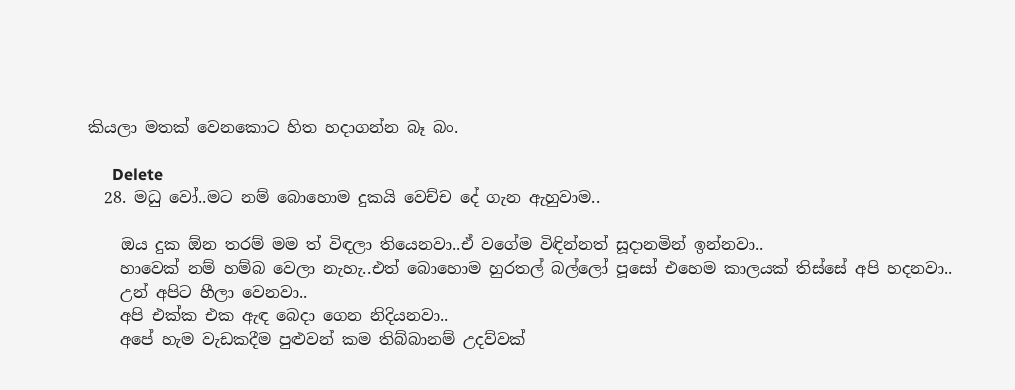කියලා මතක් වෙනකොට හිත හදාගන්න බෑ බං.

      Delete
  28. මධු වෝ..මට නම් බොහොම දුකයි වෙච්ච දේ ගැන ඇහුවාම..

    ඔය දුක ඕන තරම් මම ත් විඳලා තියෙනවා..ඒ වගේම විඳින්නත් සූදානමින් ඉන්නවා..
    හාවෙක් නම් හම්බ වෙලා නැහැ..එත් බොහොම හුරතල් බල්ලෝ පූසෝ එහෙම කාලයක් තිස්සේ අපි හදනවා..
    උන් අපිට හීලා වෙනවා..
    අපි එක්ක එක ඇඳ බෙදා ගෙන නිදියනවා..
    අපේ හැම වැඩකදීම පුළුවන් කම තිබ්බානම් උදව්වක්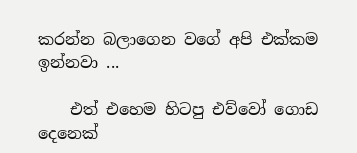කරන්න බලාගෙන වගේ අපි එක්කම ඉන්නවා ...

    එත් එහෙම හිටපු එව්වෝ ගොඩ දෙනෙක්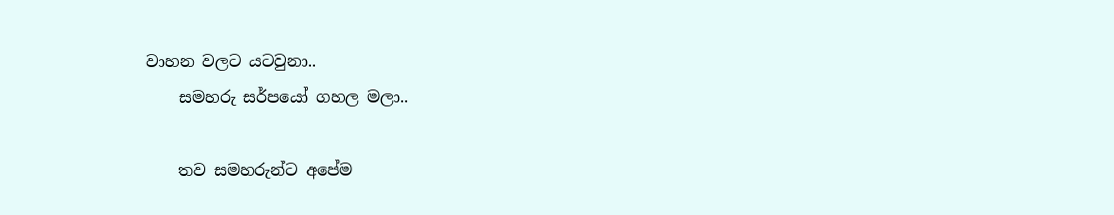වාහන වලට යටවුනා..
    සමහරු සර්පයෝ ගහල මලා..

    තව සමහරුන්ට අපේම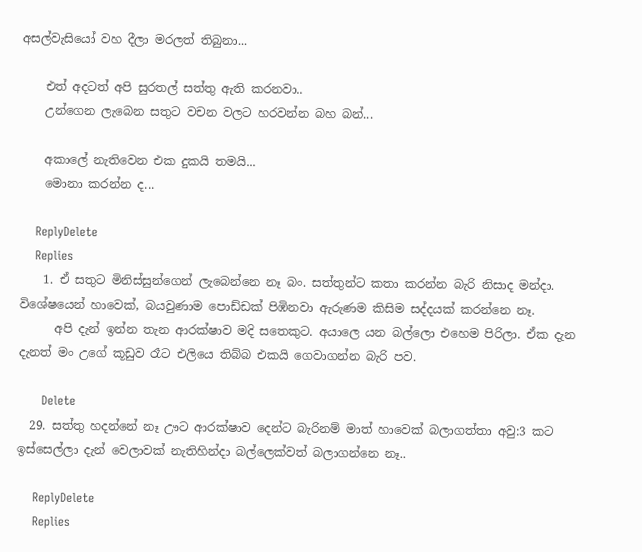අසල්වැසියෝ වහ දීලා මරලත් තිබුනා...

    එත් අදටත් අපි සුරතල් සත්තු ඇති කරනවා..
    උන්ගෙන ලැබෙන සතුට වචන වලට හරවන්න බහ බන්...

    අකාලේ නැතිවෙන එක දුකයි තමයි...
    මොනා කරන්න ද...

    ReplyDelete
    Replies
    1. ඒ සතුට මිනිස්සුන්ගෙන් ලැබෙන්නෙ නෑ බං. සත්තුන්ට කතා කරන්න බැරි නිසාද මන්දා. විශේෂයෙන් හාවෙක්, බයවුණාම පොඩ්ඩක් පිඹිනවා ඇරුණම කිසිම සද්දයක් කරන්නෙ නෑ.
      අපි දැන් ඉන්න තැන ආරක්ෂාව මදි සතෙකුට. අයාලෙ යන බල්ලො එහෙම පිරිලා. ඒක දැන දැනත් මං උගේ කූඩුව රෑට එලියෙ තිබ්බ එකයි ගෙවාගන්න බැරි පව.

      Delete
  29. සත්තු හදන්නේ නෑ ඌට ආරක්ෂාව දෙන්ට බැරිනම් මාත් හාවෙක් බලාගත්තා අවු:3 කට ඉස්සෙල්ලා දැන් වෙලාවක් නැතිහින්දා බල්ලෙක්වත් බලාගන්නෙ නෑ..

    ReplyDelete
    Replies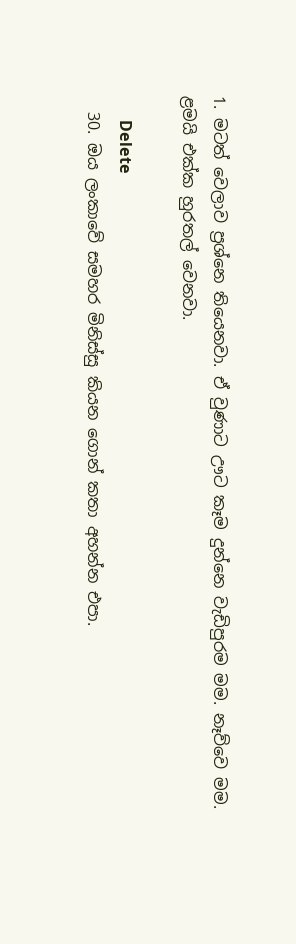1. මටත් වෙලාව ප්‍රශ්නෙ තියෙනවා. ඒ වුණාට ඌට කෑම දුන්නෙ වැඩිපුරම මම. නෑව්වෙ මම. ළමයි එක්ක හුරතල් වෙනවා.

      Delete
  30. ඔය ලංකාවේ සමහර මිනිස්සු කියන ගොන් කතා අහන්න එපා.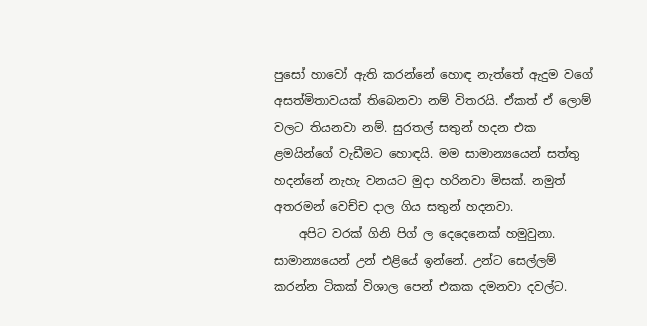පුසෝ හාවෝ ඇති කරන්නේ හොඳ නැත්තේ ඇදුම වගේ අසත්මිතාවයක් තිබෙනවා නම් විතරයි. ඒකත් ඒ ලොම් වලට තියනවා නම්. සුරතල් සතුන් හදන එක ළමයින්ගේ වැඩීමට හොඳයි. මම සාමාන්‍යයෙන් සත්තු හදන්නේ නැහැ වනයට මුදා හරිනවා මිසක්. නමුත් අතරමන් වෙච්ච දාල ගිය සතුන් හදනවා.
    අපිට වරක් ගිනි පිග් ල දෙදෙනෙක් හමුවුනා. සාමාන්‍යයෙන් උන් එළියේ ඉන්නේ. උන්ට සෙල්ලම් කරන්න ටිකක් විශාල පෙන් එකක දමනවා දවල්ට.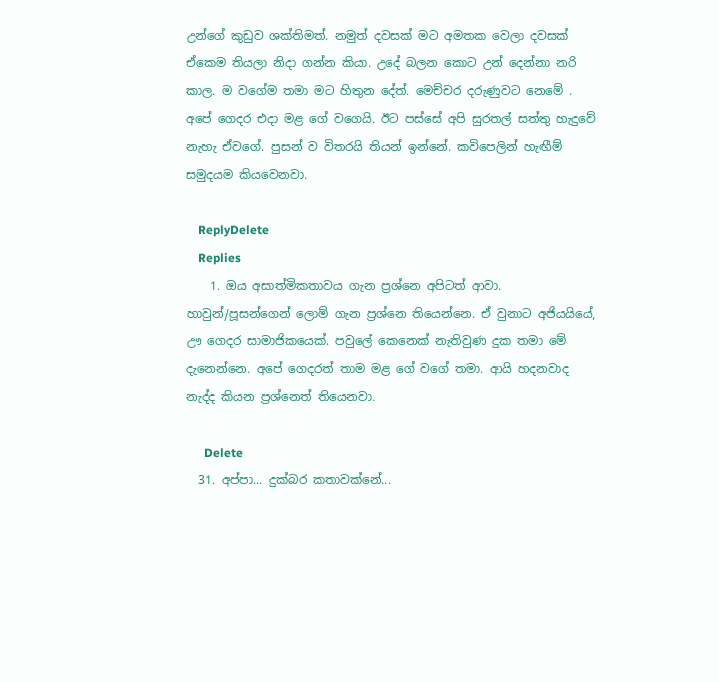උන්ගේ කුඩුව ශක්තිමත්. නමුත් දවසක් මට අමතක වෙලා දවසක් ඒකෙම තියලා නිදා ගන්න කියා. උදේ බලන කොට උන් දෙන්නා නරි කාල. ම වගේම තමා මට හිතුන දේත්. මෙච්චර දරුණුවට නෙමේ . අපේ ගෙදර එදා මළ ගේ වගෙයි. ඊට පස්සේ අපි සුරතල් සත්තු හැදුවේ නැහැ ඒවගේ. පුසන් ව විතරයි තියන් ඉන්නේ. කවිපෙලින් හැඟීම් සමුදයම කියවෙනවා.

    ReplyDelete
    Replies
    1. ඔය අසාත්මිකතාවය ගැන ප්‍රශ්නෙ අපිටත් ආවා. හාවුන්/පූසන්ගෙන් ලොම් ගැන ප්‍රශ්නෙ තියෙන්නෙ. ඒ වුනාට අජියයියේ, ඌ ගෙදර සාමාජිකයෙක්. පවුලේ කෙනෙක් නැතිවුණ දුක තමා මේ දැනෙන්නෙ. අපේ ගෙදරත් තාම මළ ගේ වගේ තමා. ආයි හදනවාද නැද්ද කියන ප්‍රශ්නෙත් තියෙනවා.

      Delete
  31. අප්පා... දුක්බර කතාවක්නේ...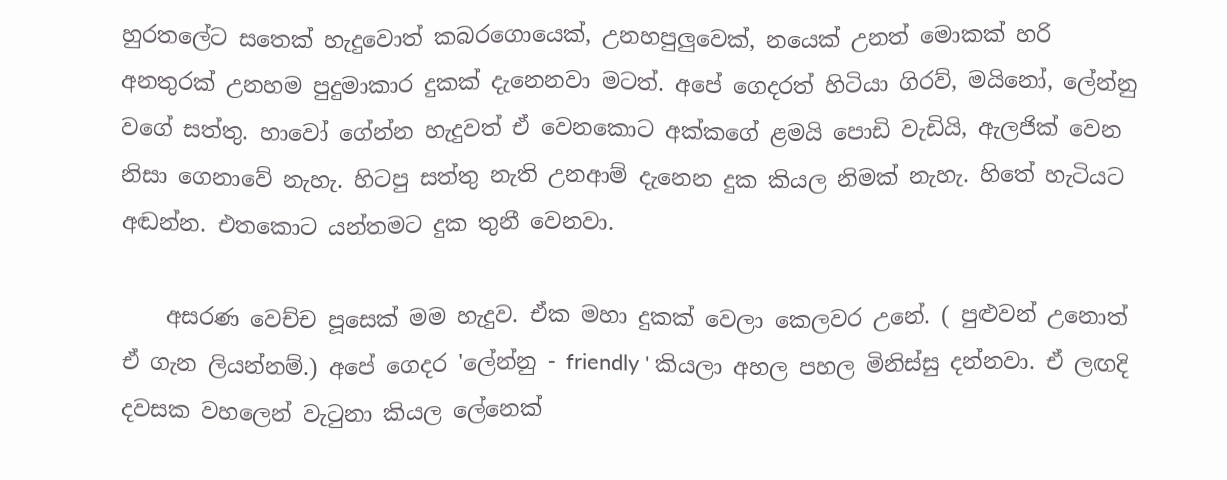හුරතලේට සතෙක් හැදුවොත් කබරගොයෙක්, උනහපුලුවෙක්, නයෙක් උනත් මොකක් හරි අනතුරක් උනහම පුදුමාකාර දුකක් දැනෙනවා මටත්. අපේ ගෙදරත් හිටියා ගිරව්, මයිනෝ, ලේන්නු වගේ සත්තු. හාවෝ ගේන්න හැදුවත් ඒ වෙනකොට අක්කගේ ළමයි පොඩි වැඩියි, ඇලජික් වෙන නිසා ගෙනාවේ නැහැ. හිටපු සත්තු නැති උනආම් දැනෙන දුක කියල නිමක් නැහැ. හිතේ හැටියට අඬන්න. එතකොට යන්තමට දුක තුනී වෙනවා.

    අසරණ වෙච්ච පූසෙක් මම හැදුව. ඒක මහා දුකක් වෙලා කෙලවර උනේ. ( පුළුවන් උනොත් ඒ ගැන ලියන්නම්.) අපේ ගෙදර 'ලේන්නු - friendly ' කියලා අහල පහල මිනිස්සු දන්නවා. ඒ ලඟදි දවසක වහලෙන් වැටුනා කියල ලේනෙක්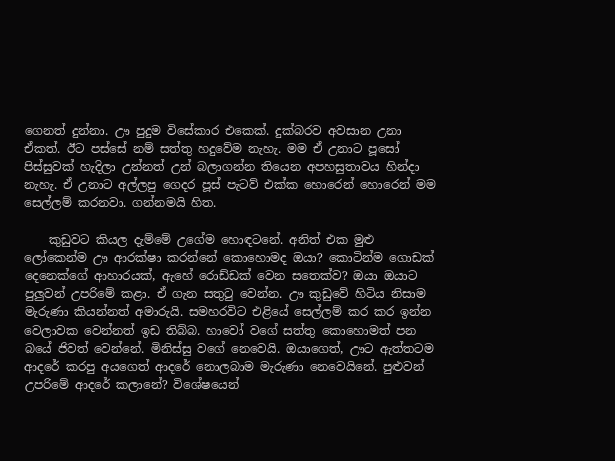ගෙනත් දුන්නා. ඌ පුදුම විසේකාර එකෙක්. දුක්බරව අවසාන උනා ඒකත්. ඊට පස්සේ නම් සත්තු හදුවේම නැහැ. මම ඒ උනාට පූසෝ පිස්සුවක් හැදිලා උන්නත් උන් බලාගන්න තියෙන අපහසුතාවය හින්දා නැහැ. ඒ උනාට අල්ලපු ගෙදර පූස් පැටව් එක්ක හොරෙන් හොරෙන් මම සෙල්ලම් කරනවා. ගන්නමයි හිත.

    කුඩුවට කියල දැම්මේ උගේම හොඳටනේ. අනිත් එක මුළු ලෝකෙන්ම ඌ ආරක්ෂා කරන්නේ කොහොමද ඔයා? කොටින්ම ගොඩක් දෙනෙක්ගේ ආහාරයක්, ඇහේ රොඩ්ඩක් වෙන සතෙක්ව? ඔයා ඔයාට පුලුවන් උපරිමේ කළා. ඒ ගැන සතුටු වෙන්න. ඌ කුඩුවේ හිටිය නිසාම මැරුණා කියන්නත් අමාරුයි. සමහරවිට එළියේ සෙල්ලම් කර කර ඉන්න වෙලාවක වෙන්නත් ඉඩ තිබ්බ. හාවෝ වගේ සත්තු කොහොමත් පන බයේ ජිවත් වෙන්නේ. මිනිස්සු වගේ නෙවෙයි. ඔයාගෙත්, ඌට ඇත්තටම ආදරේ කරපු අයගෙත් ආදරේ නොලබාම මැරුණා නෙවෙයිනේ. පුළුවන් උපරිමේ ආදරේ කලානේ? විශේෂයෙන්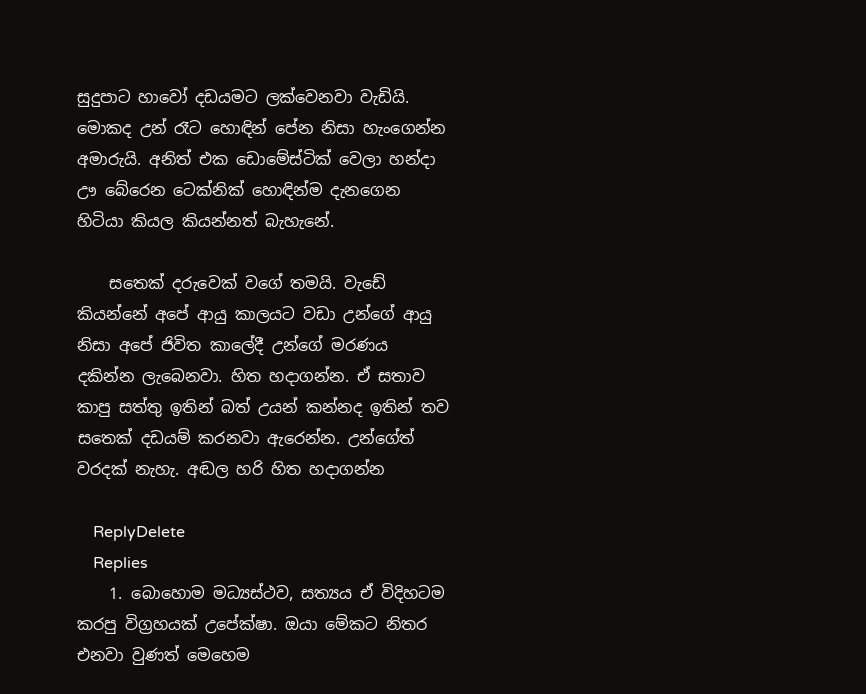සුදුපාට හාවෝ දඩයමට ලක්වෙනවා වැඩියි. මොකද උන් රෑට හොඳින් පේන නිසා හැංගෙන්න අමාරුයි. අනිත් එක ඩොමේස්ටික් වෙලා හන්දා ඌ බේරෙන ටෙක්නික් හොඳින්ම දැනගෙන හිටියා කියල කියන්නත් බැහැනේ.

    සතෙක් දරුවෙක් වගේ තමයි. වැඩේ කියන්නේ අපේ ආයු කාලයට වඩා උන්ගේ ආයු නිසා අපේ ජිවිත කාලේදී උන්ගේ මරණය දකින්න ලැබෙනවා. හිත හදාගන්න. ඒ සතාව කාපු සත්තු ඉතින් බත් උයන් කන්නද ඉතින් තව සතෙක් දඩයම් කරනවා ඇරෙන්න. උන්ගේත් වරදක් නැහැ. අඬල හරි හිත හදාගන්න

    ReplyDelete
    Replies
    1. බොහොම මධ්‍යස්ථව, සත්‍යය ඒ විදිහටම කරපු විග්‍රහයක් උපේක්ෂා. ඔයා මේකට නිතර එනවා වුණත් මෙහෙම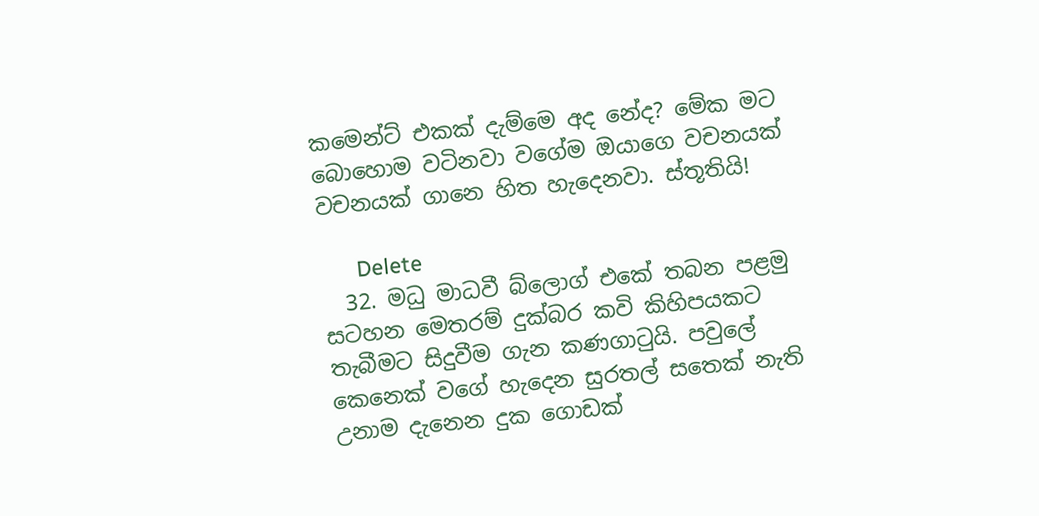කමෙන්ට් එකක් දැම්මෙ අද නේද? මේක මට බොහොම වටිනවා වගේම ඔයාගෙ වචනයක් වචනයක් ගානෙ හිත හැදෙනවා. ස්තූතියි!

      Delete
  32. මධු මාධවී බ්ලොග් එකේ තබන පළමු සටහන මෙතරම් දුක්බර කවි කිහිපයකට තැබීමට සිදුවීම ගැන කණගාටුයි. පවුලේ කෙනෙක් වගේ හැදෙන සුරතල් සතෙක් නැති උනාම දැනෙන දුක ගොඩක්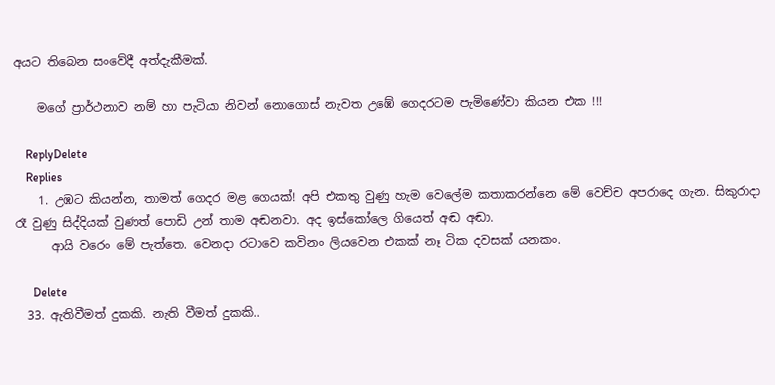අයට තිබෙන සංවේදී අත්දැකීමක්.

    මගේ ප්‍රාර්ථනාව නම් හා පැටියා නිවන් නොගොස් නැවත උඹේ ගෙදරටම පැමිණේවා කියන එක !!!

    ReplyDelete
    Replies
    1. උඹට කියන්න, තාමත් ගෙදර මළ ගෙයක්! අපි එකතු වුණු හැම වෙලේම කතාකරන්නෙ මේ වෙච්ච අපරාදෙ ගැන. සිකුරාදා රෑ වුණු සිද්දියක් වුණත් පොඩි උන් තාම අඬනවා. අද ඉස්කෝලෙ ගියෙත් අඬ අඬා.
      ආයි වරෙං මේ පැත්තෙ. වෙනදා රටාවෙ කවිනං ලියවෙන එකක් නෑ ටික දවසක් යනකං.

      Delete
  33. ඇතිවීමත් දුකකි. නැති වීමත් දුකකි..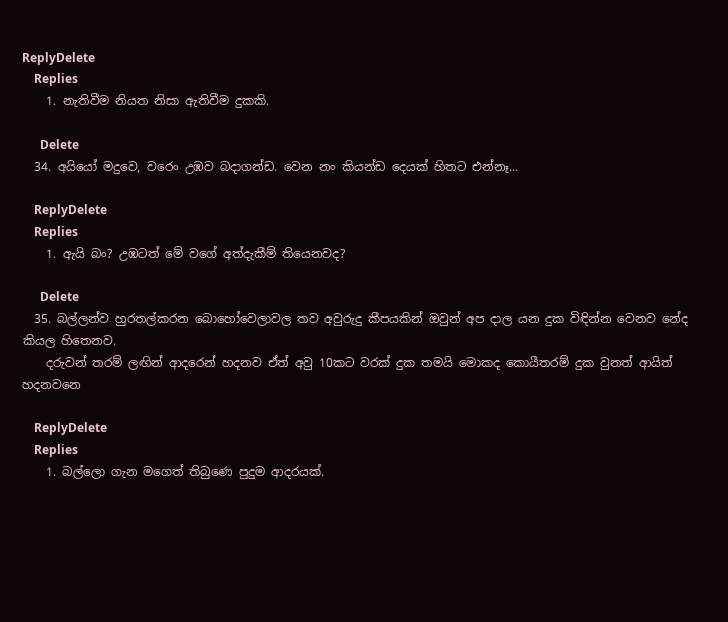ReplyDelete
    Replies
    1. නැතිවීම නියත නිසා ඇතිවීම දුකකි.

      Delete
  34. අයියෝ මදුවෙ, වරෙං උඹව බදාගන්ඩ. වෙන නං කියන්ඩ දෙයක් හිතට එන්නෑ...

    ReplyDelete
    Replies
    1. ඇයි බං? උඹටත් මේ වගේ අත්දැකීම් තියෙනවද?

      Delete
  35. බල්ලන්ව හුරතල්කරන බොහෝවෙලාවල තව අවුරුදු කීපයකින් ඔවුන් අප දාල යන දුක විඳින්න වෙනව නේද කියල හිතෙනව.
    දරුවන් තරම් ලඟින් ආදරෙන් හදනව ඒත් අවු 10කට වරක් දුක තමයි මොකද කොයීතරම් දුක වුනත් ආයිත් හදනවනෙ

    ReplyDelete
    Replies
    1. බල්ලො ගැන මගෙත් තිබුණෙ පුදුම ආදරයක්.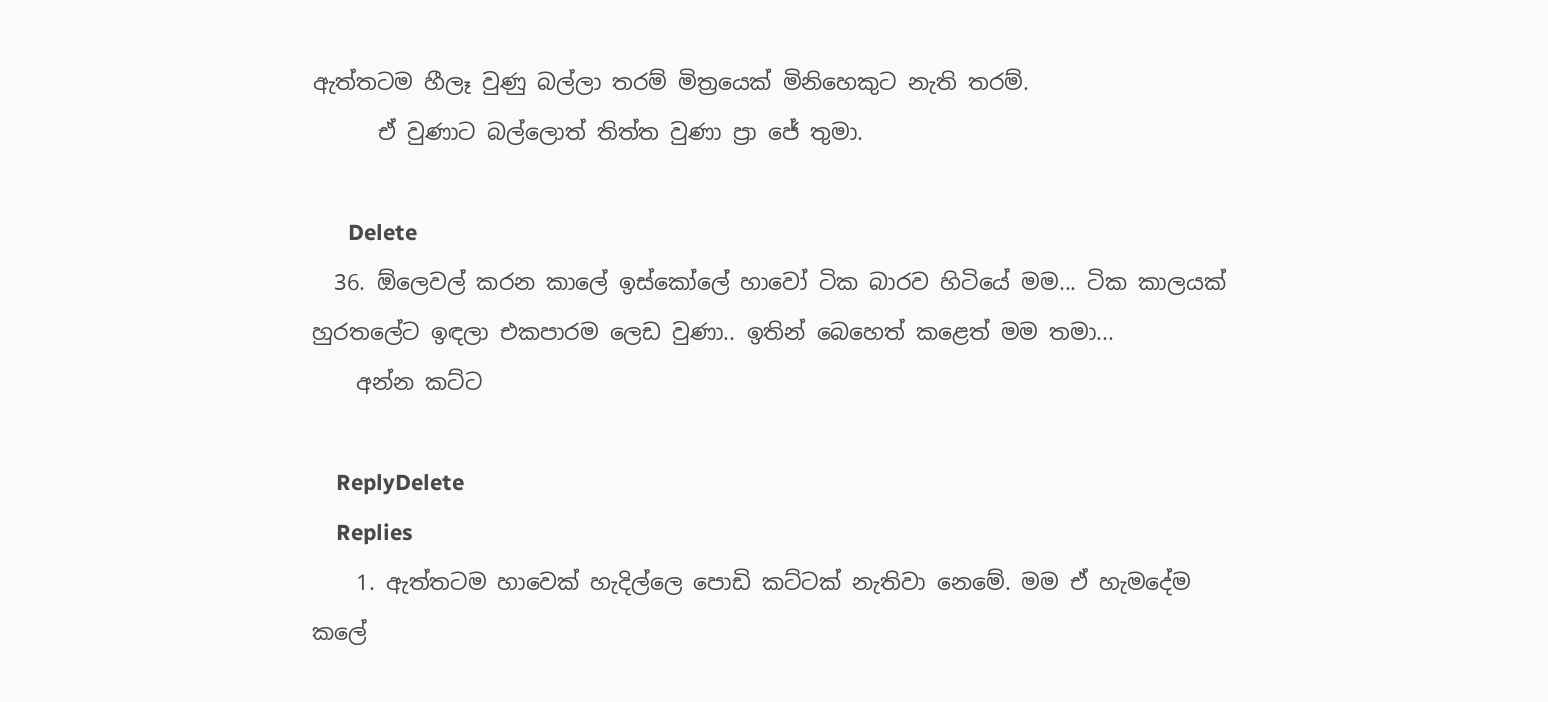ඇත්තටම හීලෑ වුණු බල්ලා තරම් මිත්‍රයෙක් මිනිහෙකුට නැති තරම්.
      ඒ වුණාට බල්ලොත් තිත්ත වුණා ප්‍රා ජේ තුමා.

      Delete
  36. ඕලෙවල් කරන කාලේ ඉස්කෝලේ හාවෝ ටික බාරව හිටියේ මම... ටික කාලයක් හුරතලේට ඉඳලා එකපාරම ලෙඩ වුණා.. ඉතින් බෙහෙත් කළෙත් මම තමා...
    අන්න කට්ට

    ReplyDelete
    Replies
    1. ඇත්තටම හාවෙක් හැදිල්ලෙ පොඩි කට්ටක් නැතිවා නෙමේ. මම ඒ හැමදේම කලේ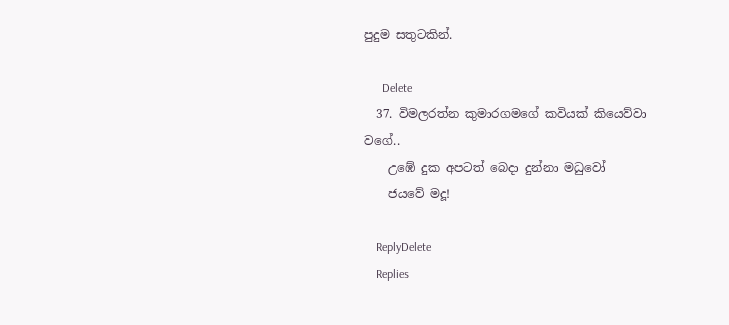පුදුම සතුටකින්.

      Delete
  37. විමලරත්න කුමාරගමගේ කවියක් කියෙව්වා වගේ..
    උඹේ දුක අපටත් බෙදා දුන්නා මධුවෝ
    ජයවේ මදූ!

    ReplyDelete
    Replies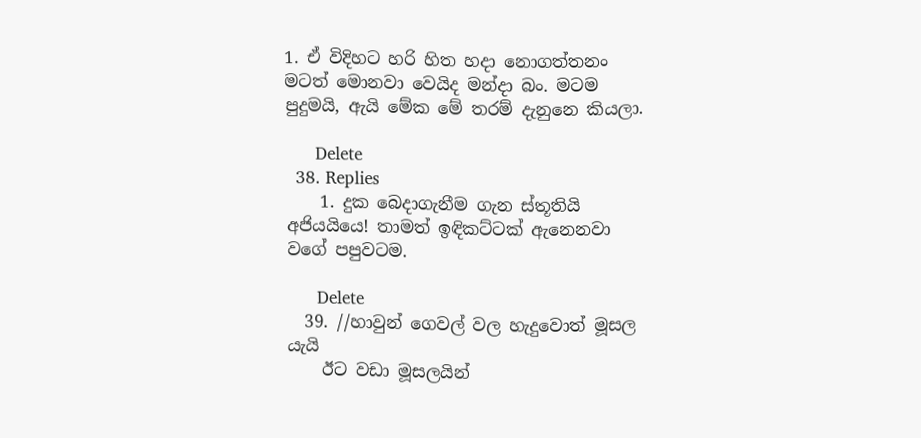1. ඒ විදිහට හරි හිත හදා නොගත්තනං මටත් මොනවා වෙයිද මන්දා බං. මටම පුදුමයි, ඇයි මේක මේ තරම් දැනුනෙ කියලා.

      Delete
  38. Replies
    1. දුක බෙදාගැනීම ගැන ස්තූතියි අජියයියෙ! තාමත් ඉඳිකට්ටක් ඇනෙනවා වගේ පපුවටම.

      Delete
  39. //හාවුන් ගෙවල් වල හැදුවොත් මූසල යැයි
    ඊට වඩා මූසලයින්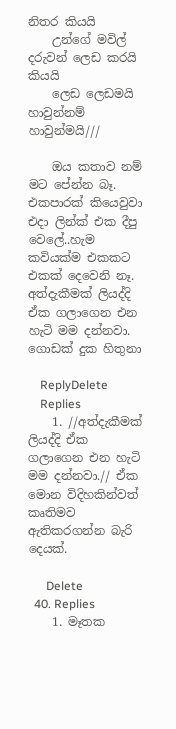නිතර කියයි
    උන්ගේ මවිල් දරුවන් ලෙඩ කරයි කියයි
    ලෙඩ ලෙඩමයි හාවුන්නම් හාවුන්මයි///

    ඔය කතාව නම් මට පේන්න බෑ. එකපාරක් කියෙවුවා එදා ලින්ක් එක දීපු වෙලේ..හැම කවියක්ම එකකට එකක් දෙවෙනි නෑ. අත්දැකීමක් ලියද්දි ඒක ගලාගෙන එන හැටි මම දන්නවා. ගොඩක් දුක හිතුනා

    ReplyDelete
    Replies
    1. //අත්දැකීමක් ලියද්දි ඒක ගලාගෙන එන හැටි මම දන්නවා.// ඒක මොන විදිහකින්වත් කෘතිමව ඇතිකරගන්න බැරි දෙයක්.

      Delete
  40. Replies
    1. මෑතක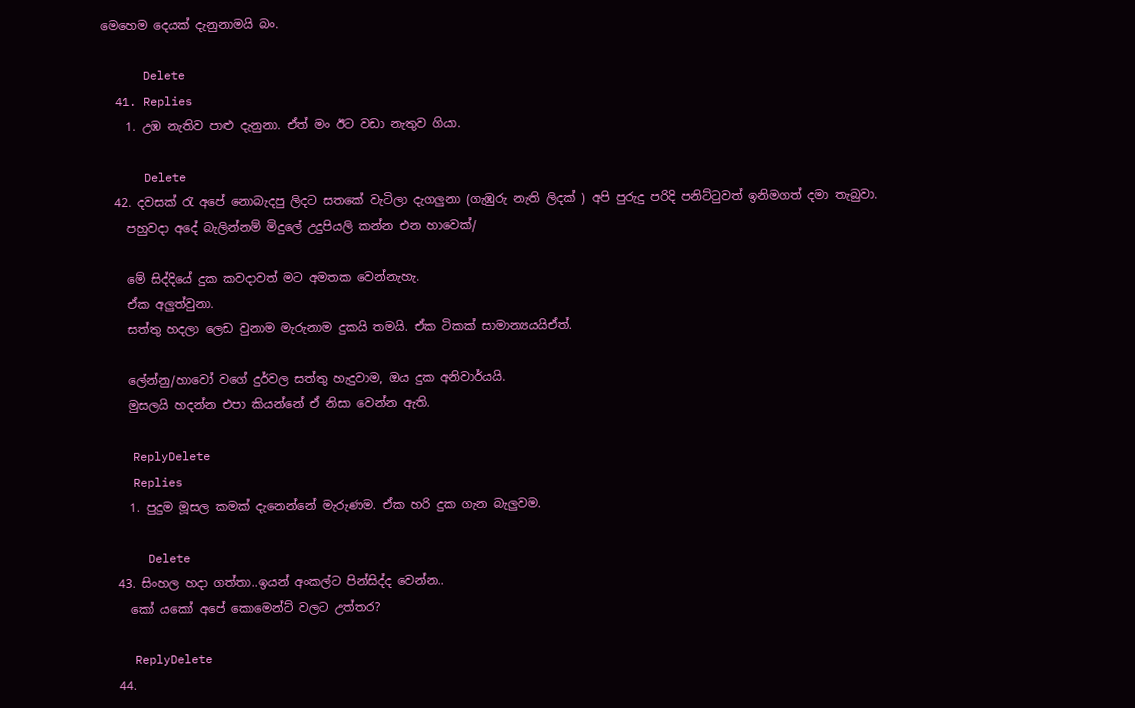මෙහෙම දෙයක් දැනුනාමයි බං.

      Delete
  41. Replies
    1. උඹ නැතිව පාළු දැනුනා. ඒත් මං ඊට වඩා නැතුව ගියා.

      Delete
  42. දවසක් රැ අපේ නොබැදපු ලිදට සතකේ වැටිලා දැගලුනා (ගැඹුරු නැති ලිදක් ) අපි පුරුදු පරිදි පනිට්ටුවත් ඉනිමගත් දමා තැබුවා.
    පහුවදා අදේ බැලින්නම් මිදුලේ උදුපියලි කන්න එන හාවෙක්/

    මේ සිද්දියේ දුක කවදාවත් මට අමතක වෙන්නැහැ.
    ඒක අලුත්වුනා.
    සත්තු හදලා ලෙඩ වුනාම මැරුනාම දුකයි තමයි. ඒක ටිකක් සාමාන්‍යයයිඒත්.

    ලේන්නු/හාවෝ වගේ දුර්වල සත්තු හැදුවාම, ඔය දුක අනිවාර්යයි.
    මුසලයි හදන්න එපා කියන්නේ ඒ නිසා වෙන්න ඇති.

    ReplyDelete
    Replies
    1. පුදුම මූසල කමක් දැනෙන්නේ මැරුණම. ඒක හරි දුක ගැන බැලුවම.

      Delete
  43. සිංහල හදා ගත්තා..ඉයන් අංකල්ට පින්සිද්ද වෙන්න..
    කෝ යකෝ අපේ කොමෙන්ට් වලට උත්තර?

    ReplyDelete
  44.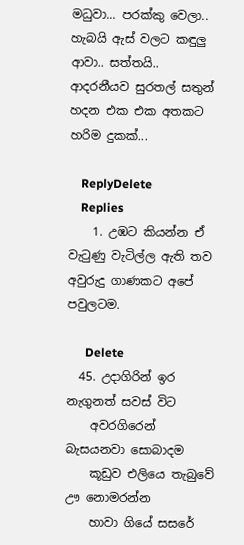මධුවා... පරක්කු වෙලා.. හැබයි ඇස් වලට කඳුලු ආවා.. සත්තයි.. ආදරනීයව සුරතල් සතුන් හදන එක එක අතකට හරිම දුකක්...

    ReplyDelete
    Replies
    1. උඹට කියන්න ඒ වැටුණු වැටිල්ල ඇති තව අවුරුදු ගාණකට අපේ පවුලටම.

      Delete
  45. උදාගිරින් ඉර නැගුනත් සවස් විට
    අවරගිරෙන් බැසයනවා සොබාදම
    කූඩුව එලියෙ තැබුවේ ඌ නොමරන්න
    හාවා ගියේ සසරේ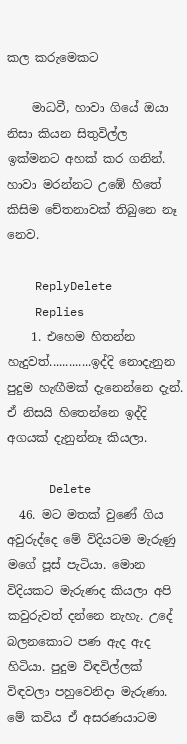කල කරුමෙකට

    මාධවී, හාවා ගියේ ඔයා නිසා කියන සිතුවිල්ල ඉක්මනට අහක් කර ගනින්. හාවා මරන්නට උඹේ හිතේ කිසිම චේතනාවක් තිබුනෙ නෑ නෙව.

    ReplyDelete
    Replies
    1. එහෙම හිතන්න හැදුවත්.............ඉද්දි නොදැනුන පුදුම හැඟීමක් දැනෙන්නෙ දැන්. ඒ නිසයි හිතෙන්නෙ ඉද්දි අගයක් දැනුන්නෑ කියලා.

      Delete
  46. මට මතක් වුණේ ගිය අවුරුද්දෙ මේ විදියටම මැරුණු මගේ පූස් පැටියා. මොන විදියකට මැරුණද කියලා අපි කවුරුවත් දන්නෙ නැහැ. උදේ බලනකොට පණ ඇද ඇද හිටියා. පුදුම විඳවිල්ලක් විඳවලා පහුවෙනිදා මැරුණා. මේ කවිය ඒ අසරණයාටම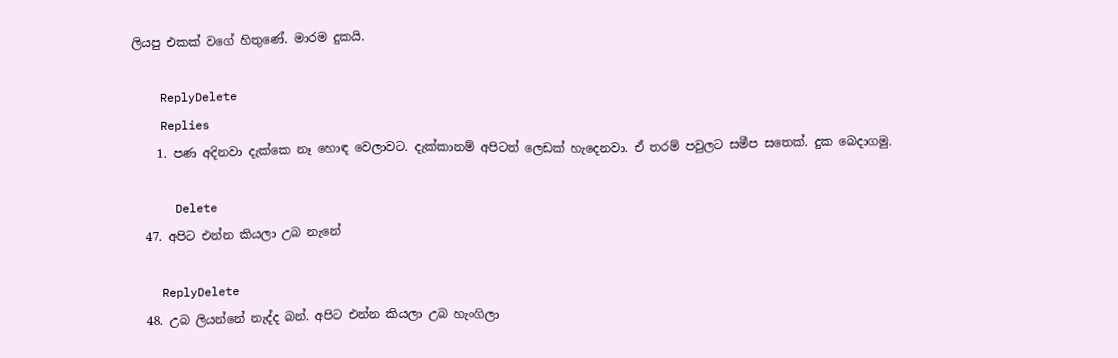ලියපු එකක් වගේ හිතුණේ. මාරම දුකයි.

    ReplyDelete
    Replies
    1. පණ අදිනවා දැක්කෙ නෑ හොඳ වෙලාවට. දැක්කානම් අපිටත් ලෙඩක් හැදෙනවා. ඒ තරම් පවුලට සමීප සතෙක්. දුක බෙදාගමු.

      Delete
  47. අපිට එන්න කියලා උබ නැනේ

    ReplyDelete
  48. උබ ලියන්නේ නැද්ද බන්. අපිට එන්න කියලා උබ හැංගිලා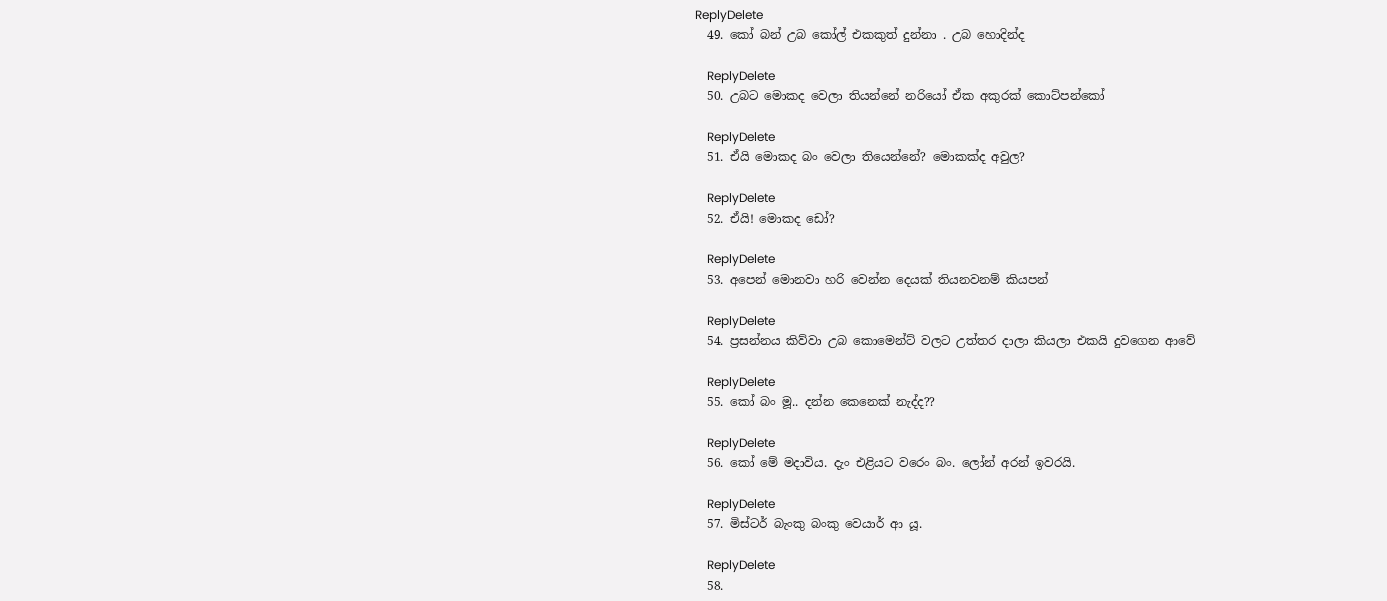ReplyDelete
  49. කෝ බන් උබ කෝල් එකකුත් දුන්නා . උබ හොදින්ද

    ReplyDelete
  50. උබට මොකද වෙලා තියන්නේ නරියෝ ඒක අකුරක් කොට්පන්කෝ

    ReplyDelete
  51. ඒයි මොකද බං වෙලා තියෙන්නේ? මොකක්ද අවුල?

    ReplyDelete
  52. ඒයි! මොකද ඩෝ?

    ReplyDelete
  53. අපෙන් මොනවා හරි වෙන්න දෙයක් තියනවනම් කියපන්

    ReplyDelete
  54. ප්‍රසන්නය කිව්වා උබ කොමෙන්ට් වලට උත්තර දාලා කියලා එකයි දුවගෙන ආවේ

    ReplyDelete
  55. කෝ බං මූ.. දන්න කෙනෙක් නැද්ද??

    ReplyDelete
  56. කෝ මේ මදාවිය. දැං එළියට වරෙං බං. ලෝන් අරන් ඉවරයි.

    ReplyDelete
  57. මිස්ටර් බැංකු බංකු වෙයාර් ආ යූ.

    ReplyDelete
  58.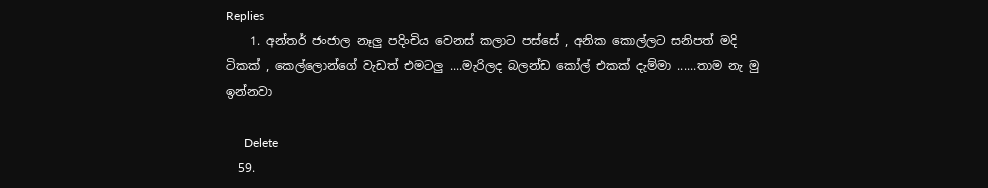Replies
    1. අන්තර් ජංජාල නෑලු පදිංචිය වෙනස් කලාට පස්සේ , අනික කොල්ලට සනිපත් මදි ටිකක් , කෙල්ලොන්ගේ වැඩත් එමටලු ....මැරිලද බලන්ඩ කෝල් එකක් දැම්මා ......තාම නැ මු ඉන්නවා

      Delete
  59.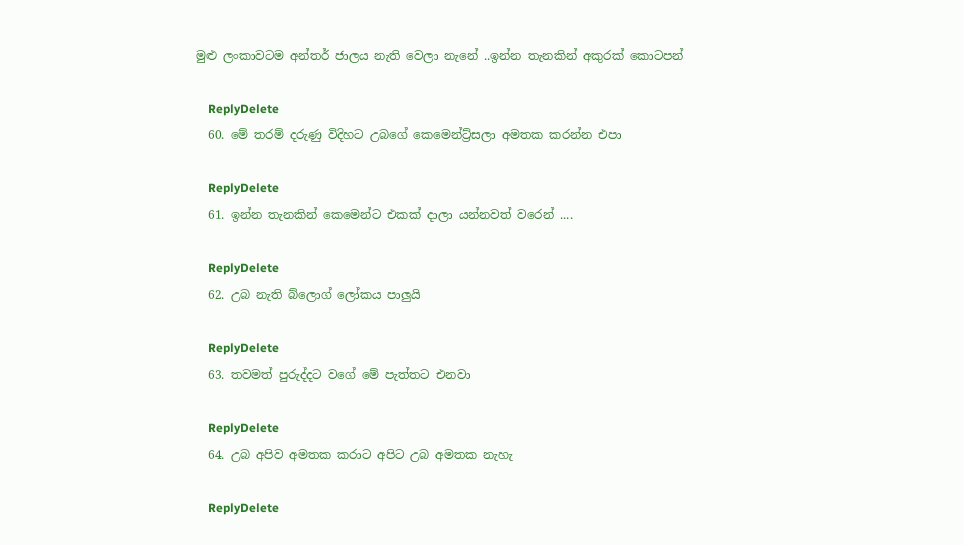මුළු ලංකාවටම අන්තර් ජාලය නැති වෙලා නැනේ ..ඉන්න තැනකින් අකුරක් කොටපන්

    ReplyDelete
  60. මේ තරම් දරුණු විදිහට උබගේ කෙමෙන්ට්‍ර්සලා අමතක කරන්න එපා

    ReplyDelete
  61. ඉන්න තැනකින් කෙමෙන්ට එකක් දාලා යන්නවත් වරෙන් ....

    ReplyDelete
  62. උබ නැති බ්ලොග් ලෝකය පාලුයි

    ReplyDelete
  63. තවමත් පුරුද්දට වගේ මේ පැත්තට එනවා

    ReplyDelete
  64. උබ අපිව අමතක කරාට අපිට උබ අමතක නැහැ

    ReplyDelete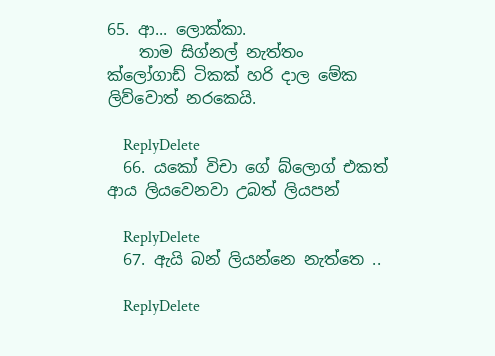65. ආ... ලොක්කා.
    තාම සිග්නල් නැත්තං ක්ලෝගාඩ් ටිකක් හරි දාල මේක ලිව්වොත් නරකෙයි.

    ReplyDelete
  66. යකෝ විචා ගේ බ්ලොග් එකත් ආය ලියවෙනවා උබත් ලියපන්

    ReplyDelete
  67. ඇයි බන් ලියන්නෙ නැත්තෙ ..

    ReplyDelete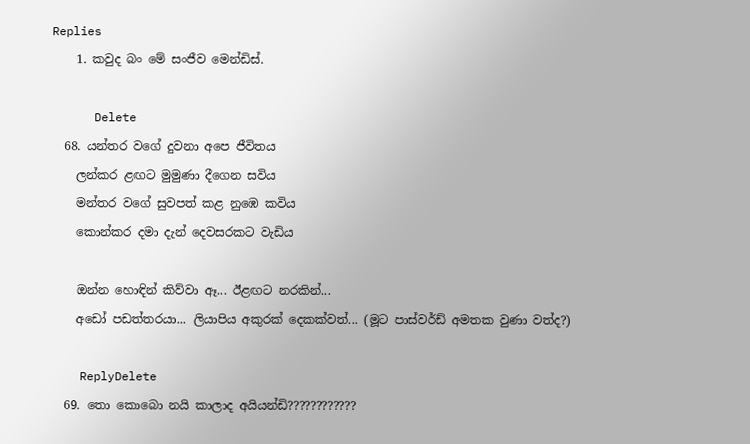Replies
    1. කවුද බං මේ සංජීව මෙන්ඩිස්.

      Delete
  68. යන්තර වගේ දුවනා අපෙ ජීවිතය
    ලන්කර ළඟට මුමුණා දීගෙන සවිය
    මන්තර වගේ සුවපත් කළ නුඹෙ කවිය
    කොන්කර දමා දැන් දෙවසරකට වැඩිය

    ඔන්න හොඳින් කිව්වා ඈ... ඊළඟට නරකින්...
    අඩෝ පඩත්තරයා... ලියාපිය අකුරක් දෙකක්වත්... (මූට පාස්වර්ඩ් අමතක වුණා වත්ද?)

    ReplyDelete
  69. තො කොබො නයි කාලාද අයියන්ඩි????????????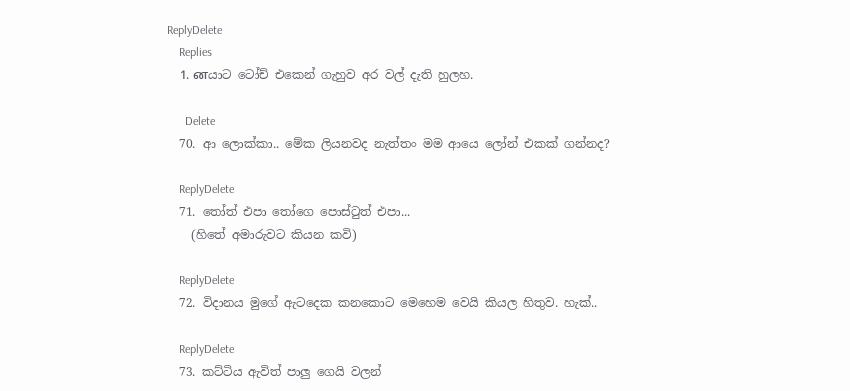ReplyDelete
    Replies
    1. னයාට ටෝච් එකෙන් ගැහුව අර වල් දැති හුලහ.

      Delete
  70. ආ ලොක්කා.. මේක ලියනවද නැත්තං මම ආයෙ ලෝන් එකක් ගන්නද?

    ReplyDelete
  71. තෝත් එපා ‍තෝගෙ පොස්‍ටුත් එපා...
    (හිතේ අමාරුවට කියන කවි)

    ReplyDelete
  72. විදානය මුගේ ඇටදෙක කනකොට මෙහෙම වෙයි කියල හිතුව. හැක්..

    ReplyDelete
  73. කට්ටිය ඇවිත් පාලු ගෙයි වලන්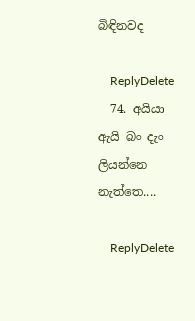බිඳිනවද

    ReplyDelete
  74. අයියා ඇයි බං දැං ලියන්නෙ නැත්තෙ....

    ReplyDelete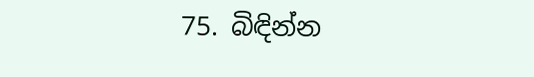75. බිඳින්න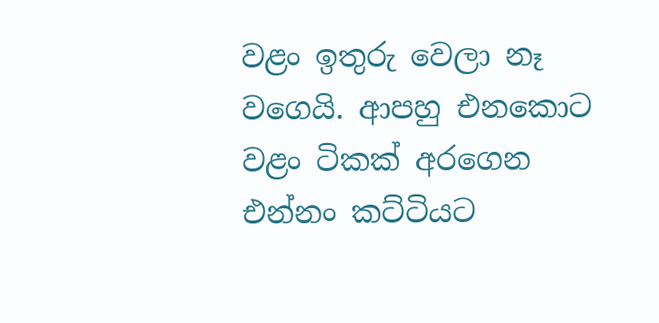වළං ඉතුරු වෙලා නෑ වගෙයි. ආපහු එනකොට වළං ටිකක් අරගෙන එන්නං කට්ටියට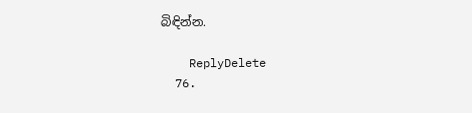බිඳින්න.

    ReplyDelete
  76.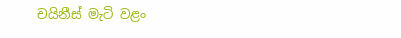චයිනීස් මැටි වළං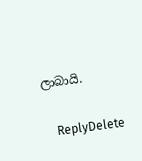ලාබායි.

    ReplyDelete